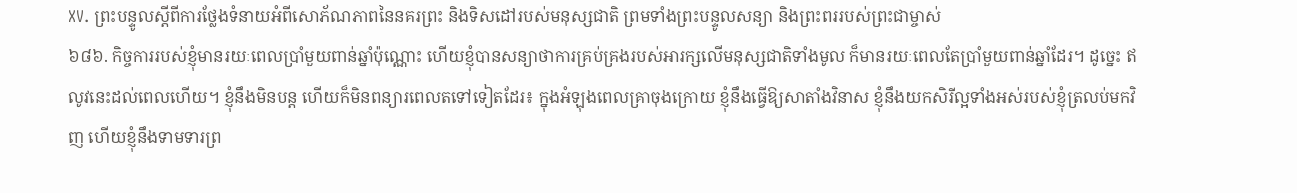XV. ព្រះបន្ទូលស្ដីពីការថ្លែងទំនាយអំពីសោភ័ណភាពនៃនគរព្រះ និងទិសដៅរបស់មនុស្សជាតិ ព្រមទាំងព្រះបន្ទូលសន្យា និងព្រះពររបស់ព្រះជាម្ចាស់
៦៨៦. កិច្ចការរបស់ខ្ញុំមានរយៈពេលប្រាំមួយពាន់ឆ្នាំប៉ុណ្ណោះ ហើយខ្ញុំបានសន្យាថាការគ្រប់គ្រងរបស់អារក្សលើមនុស្សជាតិទាំងមូល ក៏មានរយៈពេលតែប្រាំមួយពាន់ឆ្នាំដែរ។ ដូច្នេះ ឥលូវនេះដល់ពេលហើយ។ ខ្ញុំនឹងមិនបន្ដ ហើយក៏មិនពន្យារពេលតទៅទៀតដែរ៖ ក្នុងអំឡុងពេលគ្រាចុងក្រោយ ខ្ញុំនឹងធ្វើឱ្យសាតាំងវិនាស ខ្ញុំនឹងយកសិរីល្អទាំងអស់របស់ខ្ញុំត្រលប់មកវិញ ហើយខ្ញុំនឹងទាមទារព្រ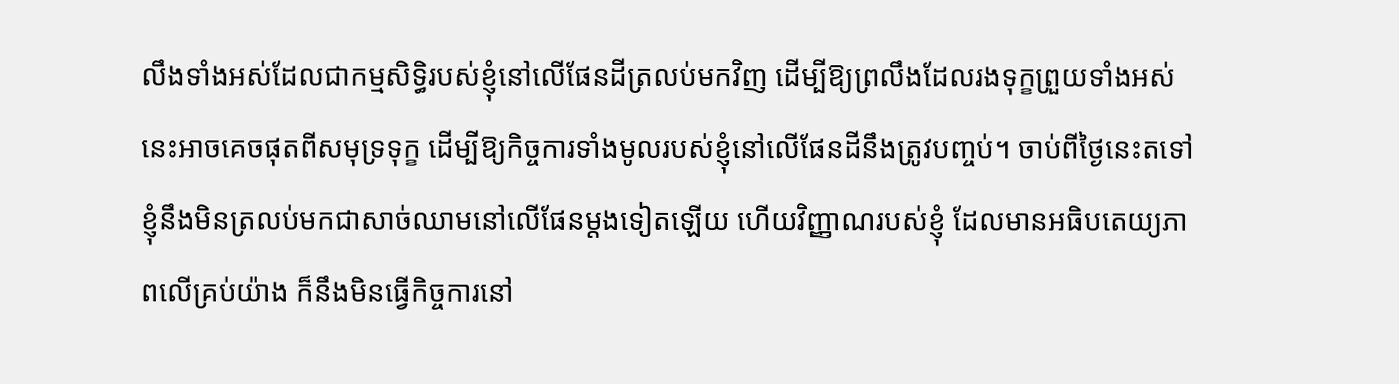លឹងទាំងអស់ដែលជាកម្មសិទ្ធិរបស់ខ្ញុំនៅលើផែនដីត្រលប់មកវិញ ដើម្បីឱ្យព្រលឹងដែលរងទុក្ខព្រួយទាំងអស់នេះអាចគេចផុតពីសមុទ្រទុក្ខ ដើម្បីឱ្យកិច្ចការទាំងមូលរបស់ខ្ញុំនៅលើផែនដីនឹងត្រូវបញ្ចប់។ ចាប់ពីថ្ងៃនេះតទៅ ខ្ញុំនឹងមិនត្រលប់មកជាសាច់ឈាមនៅលើផែនម្ដងទៀតឡើយ ហើយវិញ្ញាណរបស់ខ្ញុំ ដែលមានអធិបតេយ្យភាពលើគ្រប់យ៉ាង ក៏នឹងមិនធ្វើកិច្ចការនៅ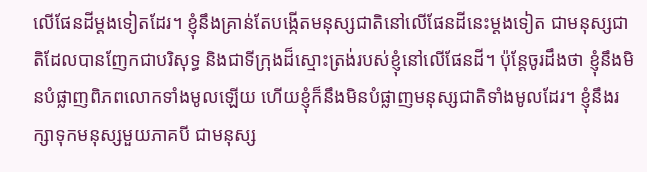លើផែនដីម្ដងទៀតដែរ។ ខ្ញុំនឹងគ្រាន់តែបង្កើតមនុស្សជាតិនៅលើផែនដីនេះម្ដងទៀត ជាមនុស្សជាតិដែលបានញែកជាបរិសុទ្ធ និងជាទីក្រុងដ៏ស្មោះត្រង់របស់ខ្ញុំនៅលើផែនដី។ ប៉ុន្ដែចូរដឹងថា ខ្ញុំនឹងមិនបំផ្លាញពិភពលោកទាំងមូលឡើយ ហើយខ្ញុំក៏នឹងមិនបំផ្លាញមនុស្សជាតិទាំងមូលដែរ។ ខ្ញុំនឹងរក្សាទុកមនុស្សមួយភាគបី ជាមនុស្ស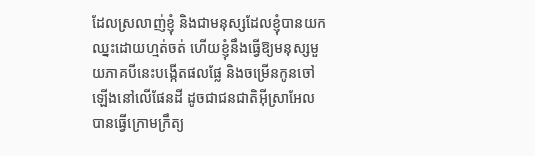ដែលស្រលាញ់ខ្ញុំ និងជាមនុស្សដែលខ្ញុំបានយកឈ្នះដោយហ្មត់ចត់ ហើយខ្ញុំនឹងធ្វើឱ្យមនុស្សមួយភាគបីនេះបង្កើតផលផ្លែ និងចម្រើនកូនចៅឡើងនៅលើផែនដី ដូចជាជនជាតិអ៊ីស្រាអែលបានធ្វើក្រោមក្រឹត្យ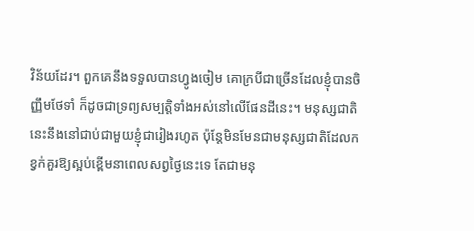វិន័យដែរ។ ពួកគេនឹងទទួលបានហ្វូងចៀម គោក្របីជាច្រើនដែលខ្ញុំបានចិញ្ញឹមថែទាំ ក៏ដូចជាទ្រព្យសម្បត្តិទាំងអស់នៅលើផែនដីនេះ។ មនុស្សជាតិនេះនឹងនៅជាប់ជាមួយខ្ញុំជារៀងរហូត ប៉ុន្ដែមិនមែនជាមនុស្សជាតិដែលកខ្វក់គួរឱ្យស្អប់ខ្ពើមនាពេលសព្វថ្ងៃនេះទេ តែជាមនុ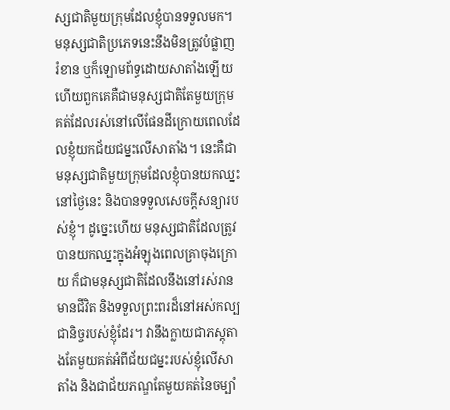ស្សជាតិមួយក្រុមដែលខ្ញុំបានទទួលមក។ មនុស្សជាតិប្រភេទនេះនឹងមិនត្រូវបំផ្លាញ រំខាន ឬក៏ឡោមព័ទ្ធដោយសាតាំងឡើយ ហើយពួកគេគឺជាមនុស្សជាតិតែមួយក្រុមគត់ដែលរស់នៅលើផែនដីក្រោយពេលដែលខ្ញុំយកជ័យជម្នះលើសាតាំង។ នេះគឺជាមនុស្សជាតិមួយក្រុមដែលខ្ញុំបានយកឈ្នះនៅថ្ងៃនេះ និងបានទទួលសេចក្ដីសន្យារបស់ខ្ញុំ។ ដូច្នេះហើយ មនុស្សជាតិដែលត្រូវបានយកឈ្នះក្នុងអំឡុងពេលគ្រាចុងក្រោយ ក៏ជាមនុស្សជាតិដែលនឹងនៅរស់រានមានជីវិត និងទទួលព្រះពរដ៏នៅអស់កល្បជានិច្ចរបស់ខ្ញុំដែរ។ វានឹងក្លាយជាភស្ដុតាងតែមួយគត់អំពីជ័យជម្នះរបស់ខ្ញុំលើសាតាំង និងជាជ័យភណ្ឌតែមួយគត់នៃចម្បាំ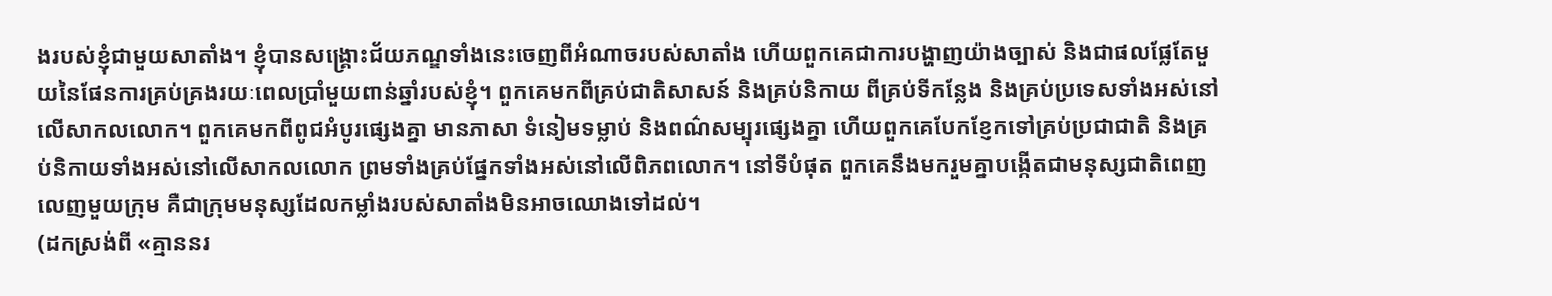ងរបស់ខ្ញុំជាមួយសាតាំង។ ខ្ញុំបានសង្គ្រោះជ័យភណ្ឌទាំងនេះចេញពីអំណាចរបស់សាតាំង ហើយពួកគេជាការបង្ហាញយ៉ាងច្បាស់ និងជាផលផ្លែតែមួយនៃផែនការគ្រប់គ្រងរយៈពេលប្រាំមួយពាន់ឆ្នាំរបស់ខ្ញុំ។ ពួកគេមកពីគ្រប់ជាតិសាសន៍ និងគ្រប់និកាយ ពីគ្រប់ទីកន្លែង និងគ្រប់ប្រទេសទាំងអស់នៅលើសាកលលោក។ ពួកគេមកពីពូជអំបូរផ្សេងគ្នា មានភាសា ទំនៀមទម្លាប់ និងពណ៌សម្បុរផ្សេងគ្នា ហើយពួកគេបែកខ្ញែកទៅគ្រប់ប្រជាជាតិ និងគ្រប់និកាយទាំងអស់នៅលើសាកលលោក ព្រមទាំងគ្រប់ផ្នែកទាំងអស់នៅលើពិភពលោក។ នៅទីបំផុត ពួកគេនឹងមករួមគ្នាបង្កើតជាមនុស្សជាតិពេញលេញមួយក្រុម គឺជាក្រុមមនុស្សដែលកម្លាំងរបស់សាតាំងមិនអាចឈោងទៅដល់។
(ដកស្រង់ពី «គ្មាននរ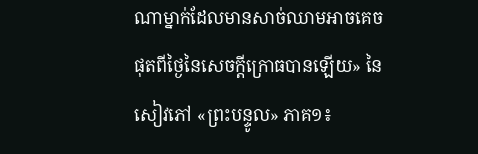ណាម្នាក់ដែលមានសាច់ឈាមអាចគេចផុតពីថ្ងៃនៃសេចក្ដីក្រោធបានឡើយ» នៃសៀវភៅ «ព្រះបន្ទូល» ភាគ១៖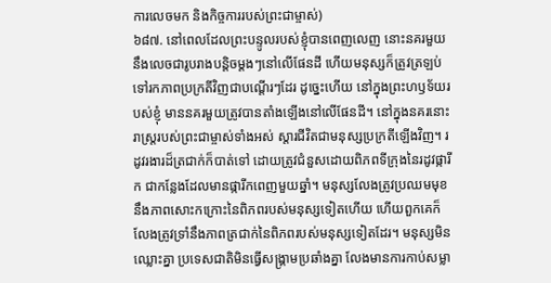ការលេចមក និងកិច្ចការរបស់ព្រះជាម្ចាស់)
៦៨៧. នៅពេលដែលព្រះបន្ទូលរបស់ខ្ញុំបានពេញលេញ នោះនគរមួយនឹងលេចជារូបរាងបន្តិចម្តងៗនៅលើផែនដី ហើយមនុស្សក៏ត្រូវត្រឡប់ទៅរកភាពប្រក្រតីវិញជាបណ្ដើរៗដែរ ដូច្នេះហើយ នៅក្នុងព្រះហឫទ័យរបស់ខ្ញុំ មាននគរមួយត្រូវបានតាំងឡើងនៅលើផែនដី។ នៅក្នុងនគរនោះ រាស្ដ្ររបស់ព្រះជាម្ចាស់ទាំងអស់ ស្តារជីវិតជាមនុស្សប្រក្រតីឡើងវិញ។ រដូវរងារដ៏ត្រជាក់ក៏បាត់ទៅ ដោយត្រូវជំនួសដោយពិភពទីក្រុងនៃរដូវផ្ការីក ជាកន្លែងដែលមានផ្ការីកពេញមួយឆ្នាំ។ មនុស្សលែងត្រូវប្រឈមមុខនឹងភាពសោះកក្រោះនៃពិភពរបស់មនុស្សទៀតហើយ ហើយពួកគេក៏លែងត្រូវទ្រាំនឹងភាពត្រជាក់នៃពិភពរបស់មនុស្សទៀតដែរ។ មនុស្សមិនឈ្លោះគ្នា ប្រទេសជាតិមិនធ្វើសង្គ្រាមប្រឆាំងគ្នា លែងមានការកាប់សម្លា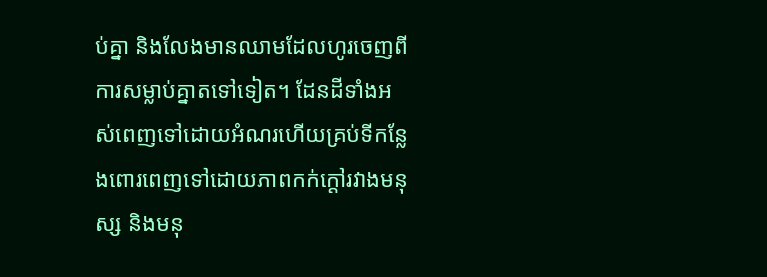ប់គ្នា និងលែងមានឈាមដែលហូរចេញពីការសម្លាប់គ្នាតទៅទៀត។ ដែនដីទាំងអស់ពេញទៅដោយអំណរហើយគ្រប់ទីកន្លែងពោរពេញទៅដោយភាពកក់ក្តៅរវាងមនុស្ស និងមនុ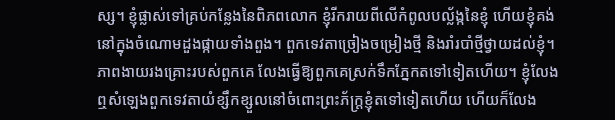ស្ស។ ខ្ញុំផ្លាស់ទៅគ្រប់កន្លែងនៃពិភពលោក ខ្ញុំរីករាយពីលើកំពូលបល្ល័ង្កនៃខ្ញុំ ហើយខ្ញុំគង់នៅក្នុងចំណោមដួងផ្កាយទាំងពួង។ ពួកទេវតាច្រៀងចម្រៀងថ្មី និងរាំរបាំថ្មីថ្វាយដល់ខ្ញុំ។ ភាពងាយរងគ្រោះរបស់ពួកគេ លែងធ្វើឱ្យពួកគេស្រក់ទឹកភ្នែកតទៅទៀតហើយ។ ខ្ញុំលែងឮសំឡេងពួកទេវតាយំខ្សឹកខ្សួលនៅចំពោះព្រះភ័ក្ត្រខ្ញុំតទៅទៀតហើយ ហើយក៏លែង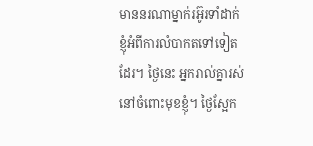មាននរណាម្នាក់រអ៊ូរទាំដាក់ខ្ញុំអំពីការលំបាកតទៅទៀតដែរ។ ថ្ងៃនេះ អ្នករាល់គ្នារស់នៅចំពោះមុខខ្ញុំ។ ថ្ងៃស្អែក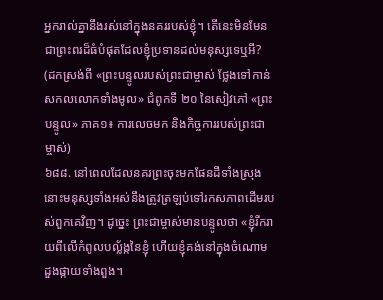អ្នករាល់គ្នានឹងរស់នៅក្នុងនគររបស់ខ្ញុំ។ តើនេះមិនមែនជាព្រះពរដ៏ធំបំផុតដែលខ្ញុំប្រទានដល់មនុស្សទេឬអី?
(ដកស្រង់ពី «ព្រះបន្ទូលរបស់ព្រះជាម្ចាស់ ថ្លែងទៅកាន់សកលលោកទាំងមូល» ជំពូកទី ២០ នៃសៀវភៅ «ព្រះបន្ទូល» ភាគ១៖ ការលេចមក និងកិច្ចការរបស់ព្រះជាម្ចាស់)
៦៨៨. នៅពេលដែលនគរព្រះចុះមកផែនដីទាំងស្រុង នោះមនុស្សទាំងអស់នឹងត្រូវត្រឡប់ទៅរកសភាពដើមរបស់ពួកគេវិញ។ ដូច្នេះ ព្រះជាម្ចាស់មានបន្ទូលថា «ខ្ញុំរីករាយពីលើកំពូលបល្ល័ង្កនៃខ្ញុំ ហើយខ្ញុំគង់នៅក្នុងចំណោមដួងផ្កាយទាំងពួង។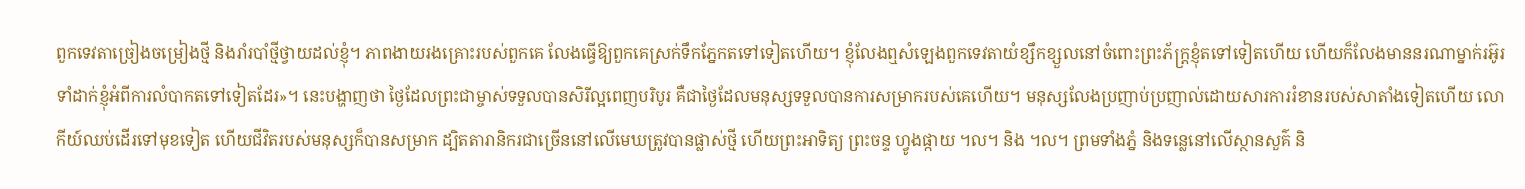ពួកទេវតាច្រៀងចម្រៀងថ្មី និងរាំរបាំថ្មីថ្វាយដល់ខ្ញុំ។ ភាពងាយរងគ្រោះរបស់ពួកគេ លែងធ្វើឱ្យពួកគេស្រក់ទឹកភ្នែកតទៅទៀតហើយ។ ខ្ញុំលែងឮសំឡេងពួកទេវតាយំខ្សឹកខ្សួលនៅចំពោះព្រះភ័ក្ត្រខ្ញុំតទៅទៀតហើយ ហើយក៏លែងមាននរណាម្នាក់រអ៊ូរទាំដាក់ខ្ញុំអំពីការលំបាកតទៅទៀតដែរ»។ នេះបង្ហាញថា ថ្ងៃដែលព្រះជាម្ចាស់ទទួលបានសិរីល្អពេញបរិបូរ គឺជាថ្ងៃដែលមនុស្សទទួលបានការសម្រាករបស់គេហើយ។ មនុស្សលែងប្រញាប់ប្រញាល់ដោយសារការរំខានរបស់សាតាំងទៀតហើយ លោកីយ៍ឈប់ដើរទៅមុខទៀត ហើយជីវិតរបស់មនុស្សក៏បានសម្រាក ដ្បិតតារានិករជាច្រើននៅលើមេឃត្រូវបានផ្លាស់ថ្មី ហើយព្រះអាទិត្យ ព្រះចន្ទ ហ្វូងផ្កាយ ។ល។ និង ។ល។ ព្រមទាំងភ្នំ និងទន្លេនៅលើស្ថានសួគ៌ និ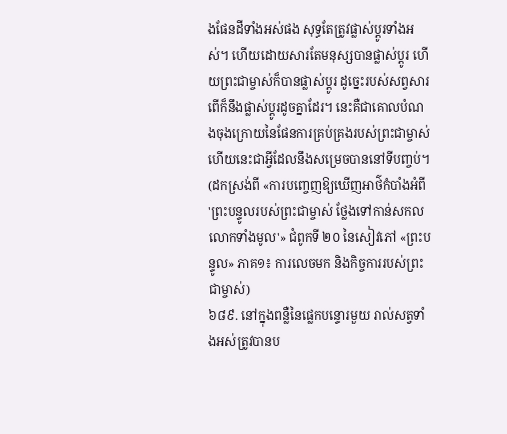ងផែនដីទាំងអស់ផង សុទ្ធតែត្រូវផ្លាស់ប្តូរទាំងអស់។ ហើយដោយសារតែមនុស្សបានផ្លាស់ប្តូរ ហើយព្រះជាម្ចាស់ក៏បានផ្លាស់ប្តូរ ដូច្នេះរបស់សព្វសារពើក៏នឹងផ្លាស់ប្តូរដូចគ្នាដែរ។ នេះគឺជាគោលបំណងចុងក្រោយនៃផែនការគ្រប់គ្រងរបស់ព្រះជាម្ចាស់ ហើយនេះជាអ្វីដែលនឹងសម្រេចបាននៅទីបញ្ចប់។
(ដកស្រង់ពី «ការបញ្ចេញឱ្យឃើញអាថ៌កំបាំងអំពី 'ព្រះបន្ទូលរបស់ព្រះជាម្ចាស់ ថ្លែងទៅកាន់សកលលោកទាំងមូល'» ជំពូកទី ២០ នៃសៀវភៅ «ព្រះបន្ទូល» ភាគ១៖ ការលេចមក និងកិច្ចការរបស់ព្រះជាម្ចាស់)
៦៨៩. នៅក្នុងពន្លឺនៃផ្លេកបន្ទោរមួយ រាល់សត្វទាំងអស់ត្រូវបានប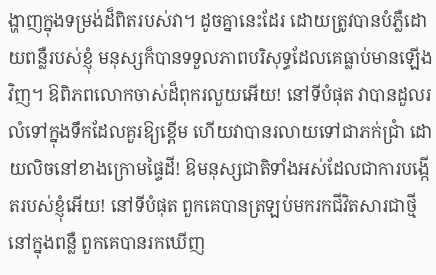ង្ហាញក្នុងទម្រង់ដ៏ពិតរបស់វា។ ដូចគ្នានេះដែរ ដោយត្រូវបានបំភ្លឺដោយពន្លឺរបស់ខ្ញុំ មនុស្សក៏បានទទួលភាពបរិសុទ្ធដែលគេធ្លាប់មានឡើងវិញ។ ឱពិភពលោកចាស់ដ៏ពុករលួយអើយ! នៅទីបំផុត វាបានដួលរលំទៅក្នុងទឹកដែលគួរឱ្យខ្ពើម ហើយវាបានរលាយទៅជាភក់ជ្រាំ ដោយលិចនៅខាងក្រោមផ្ទៃដី! ឱមនុស្សជាតិទាំងអស់ដែលជាការបង្កើតរបស់ខ្ញុំអើយ! នៅទីបំផុត ពួកគេបានត្រឡប់មករកជីវិតសារជាថ្មីនៅក្នុងពន្លឺ ពួកគេបានរកឃើញ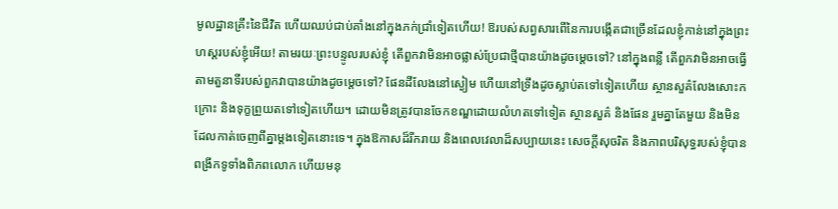មូលដ្ឋានគ្រឹះនៃជីវិត ហើយឈប់ជាប់គាំងនៅក្នុងភក់ជ្រាំទៀតហើយ! ឱរបស់សព្វសារពើនៃការបង្កើតជាច្រើនដែលខ្ញុំកាន់នៅក្នុងព្រះហស្តរបស់ខ្ញុំអើយ! តាមរយៈព្រះបន្ទូលរបស់ខ្ញុំ តើពួកវាមិនអាចផ្លាស់ប្រែជាថ្មីបានយ៉ាងដូចម្តេចទៅ? នៅក្នុងពន្លឺ តើពួកវាមិនអាចធ្វើតាមតួនាទីរបស់ពួកវាបានយ៉ាងដូចម្តេចទៅ? ផែនដីលែងនៅស្ងៀម ហើយនៅទ្រឹងដូចស្លាប់តទៅទៀតហើយ ស្ថានសួគ៌លែងសោះកក្រោះ និងទុក្ខព្រួយតទៅទៀតហើយ។ ដោយមិនត្រូវបានចែកខណ្ឌដោយលំហតទៅទៀត ស្ថានសួគ៌ និងផែន រួមគ្នាតែមួយ និងមិនដែលកាត់ចេញពីគ្នាម្តងទៀតនោះទេ។ ក្នុងឱកាសដ៏រីករាយ និងពេលវេលាដ៏សប្បាយនេះ សេចក្តីសុចរិត និងភាពបរិសុទ្ធរបស់ខ្ញុំបានពង្រីកទូទាំងពិភពលោក ហើយមនុ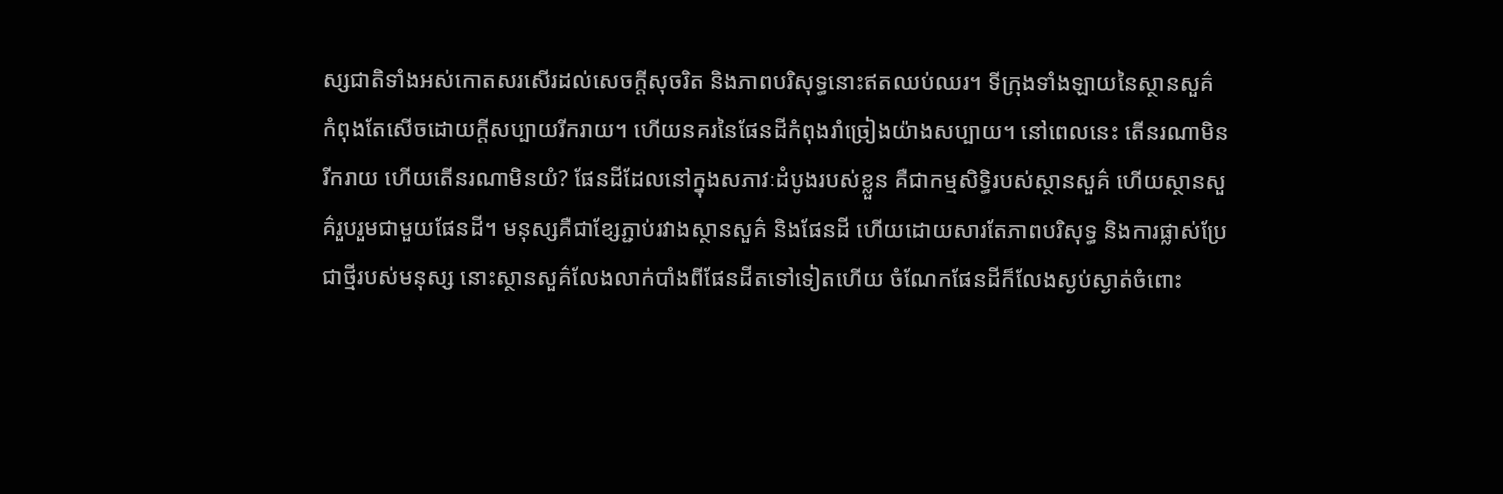ស្សជាតិទាំងអស់កោតសរសើរដល់សេចក្តីសុចរិត និងភាពបរិសុទ្ធនោះឥតឈប់ឈរ។ ទីក្រុងទាំងឡាយនៃស្ថានសួគ៌ កំពុងតែសើចដោយក្តីសប្បាយរីករាយ។ ហើយនគរនៃផែនដីកំពុងរាំច្រៀងយ៉ាងសប្បាយ។ នៅពេលនេះ តើនរណាមិនរីករាយ ហើយតើនរណាមិនយំ? ផែនដីដែលនៅក្នុងសភាវៈដំបូងរបស់ខ្លួន គឺជាកម្មសិទ្ធិរបស់ស្ថានសួគ៌ ហើយស្ថានសួគ៌រួបរួមជាមួយផែនដី។ មនុស្សគឺជាខ្សែភ្ជាប់រវាងស្ថានសួគ៌ និងផែនដី ហើយដោយសារតែភាពបរិសុទ្ធ និងការផ្លាស់ប្រែជាថ្មីរបស់មនុស្ស នោះស្ថានសួគ៌លែងលាក់បាំងពីផែនដីតទៅទៀតហើយ ចំណែកផែនដីក៏លែងស្ងប់ស្ងាត់ចំពោះ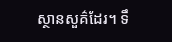ស្ថានសួគ៌ដែរ។ ទឹ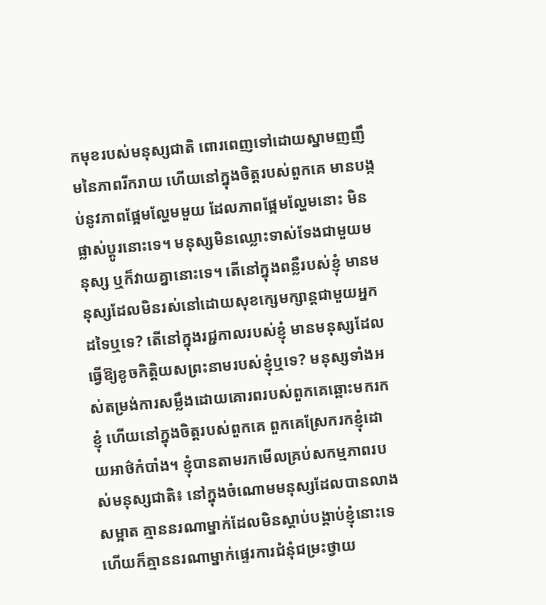កមុខរបស់មនុស្សជាតិ ពោរពេញទៅដោយស្នាមញញឹមនៃភាពរីករាយ ហើយនៅក្នុងចិត្តរបស់ពួកគេ មានបង្កប់នូវភាពផ្អែមល្ហែមមួយ ដែលភាពផ្អែមល្ហែមនោះ មិនផ្លាស់ប្តូរនោះទេ។ មនុស្សមិនឈ្លោះទាស់ទែងជាមួយមនុស្ស ឬក៏វាយគ្នានោះទេ។ តើនៅក្នុងពន្លឺរបស់ខ្ញុំ មានមនុស្សដែលមិនរស់នៅដោយសុខក្សេមក្សាន្តជាមួយអ្នកដទៃឬទេ? តើនៅក្នុងរជ្ជកាលរបស់ខ្ញុំ មានមនុស្សដែលធ្វើឱ្យខូចកិត្តិយសព្រះនាមរបស់ខ្ញុំឬទេ? មនុស្សទាំងអស់តម្រង់ការសម្លឹងដោយគោរពរបស់ពួកគេឆ្ពោះមករកខ្ញុំ ហើយនៅក្នុងចិត្តរបស់ពួកគេ ពួកគេស្រែករកខ្ញុំដោយអាថ៌កំបាំង។ ខ្ញុំបានតាមរកមើលគ្រប់សកម្មភាពរបស់មនុស្សជាតិ៖ នៅក្នុងចំណោមមនុស្សដែលបានលាងសម្អាត គ្មាននរណាម្នាក់ដែលមិនស្តាប់បង្គាប់ខ្ញុំនោះទេ ហើយក៏គ្មាននរណាម្នាក់ផ្ទេរការជំនុំជម្រះថ្វាយ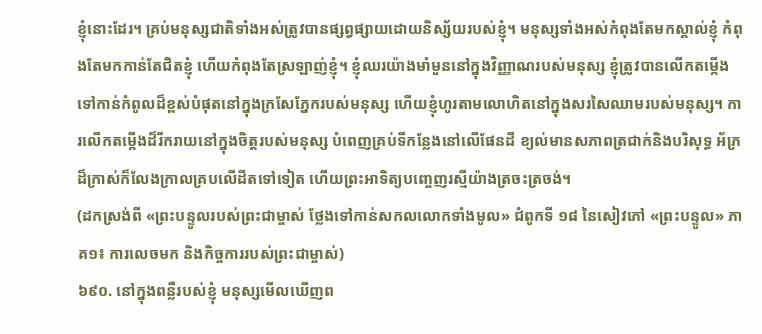ខ្ញុំនោះដែរ។ គ្រប់មនុស្សជាតិទាំងអស់ត្រូវបានផ្សព្វផ្សាយដោយនិស្ស័យរបស់ខ្ញុំ។ មនុស្សទាំងអស់កំពុងតែមកស្គាល់ខ្ញុំ កំពុងតែមកកាន់តែជិតខ្ញុំ ហើយកំពុងតែស្រឡាញ់ខ្ញុំ។ ខ្ញុំឈរយ៉ាងមាំមួននៅក្នុងវិញ្ញាណរបស់មនុស្ស ខ្ញុំត្រូវបានលើកតម្កើងទៅកាន់កំពូលដ៏ខ្ពស់បំផុតនៅក្នុងក្រសែភ្នែករបស់មនុស្ស ហើយខ្ញុំហូរតាមលោហិតនៅក្នុងសរសៃឈាមរបស់មនុស្ស។ ការលើកតម្កើងដ៏រីករាយនៅក្នុងចិត្តរបស់មនុស្ស បំពេញគ្រប់ទីកន្លែងនៅលើផែនដី ខ្យល់មានសភាពត្រជាក់និងបរិសុទ្ធ អ័ភ្រដ៏ក្រាស់ក៏លែងក្រាលគ្របលើដីតទៅទៀត ហើយព្រះអាទិត្យបញ្ចេញរស្មីយ៉ាងត្រចះត្រចង់។
(ដកស្រង់ពី «ព្រះបន្ទូលរបស់ព្រះជាម្ចាស់ ថ្លែងទៅកាន់សកលលោកទាំងមូល» ជំពូកទី ១៨ នៃសៀវភៅ «ព្រះបន្ទូល» ភាគ១៖ ការលេចមក និងកិច្ចការរបស់ព្រះជាម្ចាស់)
៦៩០. នៅក្នុងពន្លឺរបស់ខ្ញុំ មនុស្សមើលឃើញព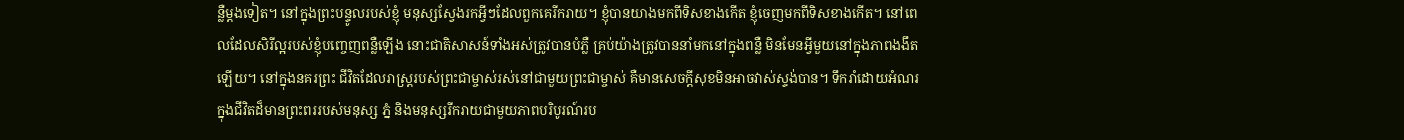ន្លឺម្តងទៀត។ នៅក្នុងព្រះបន្ទូលរបស់ខ្ញុំ មនុស្សស្វែងរកអ្វីៗដែលពួកគេរីករាយ។ ខ្ញុំបានយាងមកពីទិសខាងកើត ខ្ញុំចេញមកពីទិសខាងកើត។ នៅពេលដែលសិរីល្អរបស់ខ្ញុំបញ្ចេញពន្លឺឡើង នោះជាតិសាសន៍ទាំងអស់ត្រូវបានបំភ្លឺ គ្រប់យ៉ាងត្រូវបាននាំមកនៅក្នុងពន្លឺ មិនមែនអ្វីមួយនៅក្នុងភាពងងឹតឡើយ។ នៅក្នុងនគរព្រះ ជីវិតដែលរាស្ត្ររបស់ព្រះជាម្ចាស់រស់នៅជាមួយព្រះជាម្ចាស់ គឺមានសេចក្តីសុខមិនអាចវាស់ស្ទង់បាន។ ទឹករាំដោយអំណរក្នុងជីវិតដ៏មានព្រះពររបស់មនុស្ស ភ្នំ និងមនុស្សរីករាយជាមួយភាពបរិបូរណ៍រប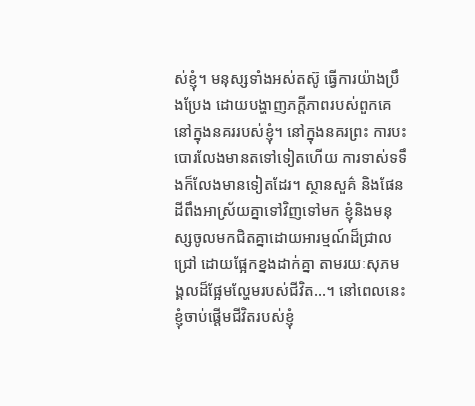ស់ខ្ញុំ។ មនុស្សទាំងអស់តស៊ូ ធ្វើការយ៉ាងប្រឹងប្រែង ដោយបង្ហាញភក្តីភាពរបស់ពួកគេនៅក្នុងនគររបស់ខ្ញុំ។ នៅក្នុងនគរព្រះ ការបះបោរលែងមានតទៅទៀតហើយ ការទាស់ទទឹងក៏លែងមានទៀតដែរ។ ស្ថានសួគ៌ និងផែនដីពឹងអាស្រ័យគ្នាទៅវិញទៅមក ខ្ញុំនិងមនុស្សចូលមកជិតគ្នាដោយអារម្មណ៍ដ៏ជ្រាលជ្រៅ ដោយផ្អែកខ្នងដាក់គ្នា តាមរយៈសុភមង្គលដ៏ផ្អែមល្ហែមរបស់ជីវិត...។ នៅពេលនេះ ខ្ញុំចាប់ផ្តើមជីវិតរបស់ខ្ញុំ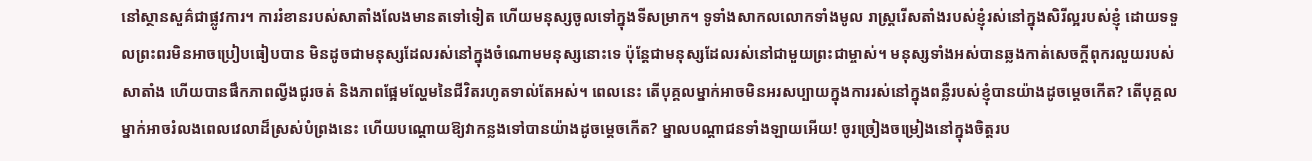នៅស្ថានសួគ៌ជាផ្លូវការ។ ការរំខានរបស់សាតាំងលែងមានតទៅទៀត ហើយមនុស្សចូលទៅក្នុងទីសម្រាក។ ទូទាំងសាកលលោកទាំងមូល រាស្ត្ររើសតាំងរបស់ខ្ញុំរស់នៅក្នុងសិរីល្អរបស់ខ្ញុំ ដោយទទួលព្រះពរមិនអាចប្រៀបធៀបបាន មិនដូចជាមនុស្សដែលរស់នៅក្នុងចំណោមមនុស្សនោះទេ ប៉ុន្តែជាមនុស្សដែលរស់នៅជាមួយព្រះជាម្ចាស់។ មនុស្សទាំងអស់បានឆ្លងកាត់សេចក្តីពុករលួយរបស់សាតាំង ហើយបានផឹកភាពល្វីងជូរចត់ និងភាពផ្អែមល្ហែមនៃជីវិតរហូតទាល់តែអស់។ ពេលនេះ តើបុគ្គលម្នាក់អាចមិនអរសប្បាយក្នុងការរស់នៅក្នុងពន្លឺរបស់ខ្ញុំបានយ៉ាងដូចម្ដេចកើត? តើបុគ្គលម្នាក់អាចរំលងពេលវេលាដ៏ស្រស់បំព្រងនេះ ហើយបណ្តោយឱ្យវាកន្លងទៅបានយ៉ាងដូចម្ដេចកើត? ម្នាលបណ្ដាជនទាំងឡាយអើយ! ចូរច្រៀងចម្រៀងនៅក្នុងចិត្តរប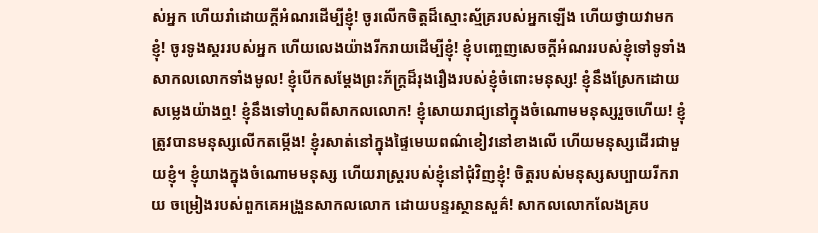ស់អ្នក ហើយរាំដោយក្តីអំណរដើម្បីខ្ញុំ! ចូរលើកចិត្តដ៏ស្មោះស្ម័គ្ររបស់អ្នកឡើង ហើយថ្វាយវាមកខ្ញុំ! ចូរទូងស្គររបស់អ្នក ហើយលេងយ៉ាងរីករាយដើម្បីខ្ញុំ! ខ្ញុំបញ្ចេញសេចក្តីអំណររបស់ខ្ញុំទៅទូទាំងសាកលលោកទាំងមូល! ខ្ញុំបើកសម្តែងព្រះភ័ក្ត្រដ៏រុងរឿងរបស់ខ្ញុំចំពោះមនុស្ស! ខ្ញុំនឹងស្រែកដោយសម្លេងយ៉ាងឮ! ខ្ញុំនឹងទៅហួសពីសាកលលោក! ខ្ញុំសោយរាជ្យនៅក្នុងចំណោមមនុស្សរួចហើយ! ខ្ញុំត្រូវបានមនុស្សលើកតម្កើង! ខ្ញុំរសាត់នៅក្នុងផ្ទៃមេឃពណ៌ខៀវនៅខាងលើ ហើយមនុស្សដើរជាមួយខ្ញុំ។ ខ្ញុំយាងក្នុងចំណោមមនុស្ស ហើយរាស្ត្ររបស់ខ្ញុំនៅជុំវិញខ្ញុំ! ចិត្តរបស់មនុស្សសប្បាយរីករាយ ចម្រៀងរបស់ពួកគេអង្រួនសាកលលោក ដោយបន្ទរស្ថានសួគ៌! សាកលលោកលែងគ្រប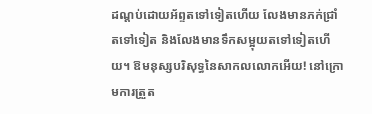ដណ្តប់ដោយអ័ព្ទតទៅទៀតហើយ លែងមានភក់ជ្រាំតទៅទៀត និងលែងមានទឹកសម្អុយតទៅទៀតហើយ។ ឱមនុស្សបរិសុទ្ធនៃសាកលលោកអើយ! នៅក្រោមការត្រួត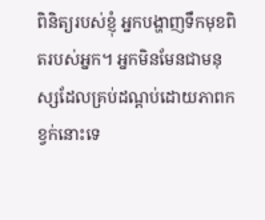ពិនិត្យរបស់ខ្ញុំ អ្នកបង្ហាញទឹកមុខពិតរបស់អ្នក។ អ្នកមិនមែនជាមនុស្សដែលគ្រប់ដណ្តប់ដោយភាពកខ្វក់នោះទេ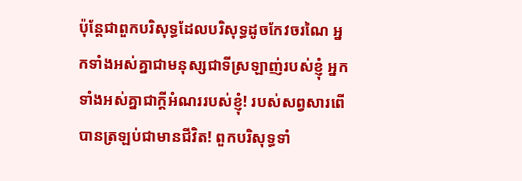ប៉ុន្តែជាពួកបរិសុទ្ធដែលបរិសុទ្ធដូចកែវចរណៃ អ្នកទាំងអស់គ្នាជាមនុស្សជាទីស្រឡាញ់របស់ខ្ញុំ អ្នកទាំងអស់គ្នាជាក្តីអំណររបស់ខ្ញុំ! របស់សព្វសារពើបានត្រឡប់ជាមានជីវិត! ពួកបរិសុទ្ធទាំ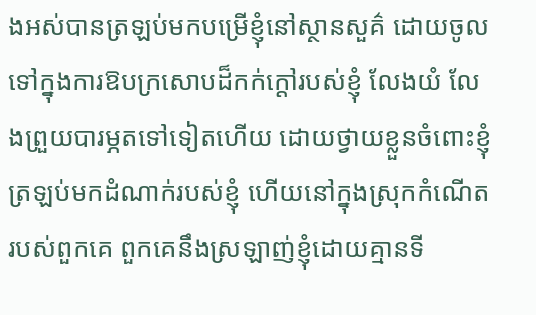ងអស់បានត្រឡប់មកបម្រើខ្ញុំនៅស្ថានសួគ៌ ដោយចូលទៅក្នុងការឱបក្រសោបដ៏កក់ក្តៅរបស់ខ្ញុំ លែងយំ លែងព្រួយបារម្ភតទៅទៀតហើយ ដោយថ្វាយខ្លួនចំពោះខ្ញុំ ត្រឡប់មកដំណាក់របស់ខ្ញុំ ហើយនៅក្នុងស្រុកកំណើតរបស់ពួកគេ ពួកគេនឹងស្រឡាញ់ខ្ញុំដោយគ្មានទី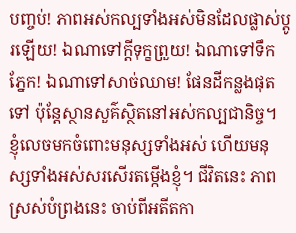បញ្ចប់! ភាពអស់កល្បទាំងអស់មិនដែលផ្លាស់ប្តូរឡើយ! ឯណាទៅក្តីទុក្ខព្រួយ! ឯណាទៅទឹកភ្នែក! ឯណាទៅសាច់ឈាម! ផែនដីកន្លងផុតទៅ ប៉ុន្តែស្ថានសួគ៌ស្ថិតនៅអស់កល្បជានិច្ច។ ខ្ញុំលេចមកចំពោះមនុស្សទាំងអស់ ហើយមនុស្សទាំងអស់សរសើរតម្កើងខ្ញុំ។ ជីវិតនេះ ភាពស្រស់បំព្រងនេះ ចាប់ពីអតីតកា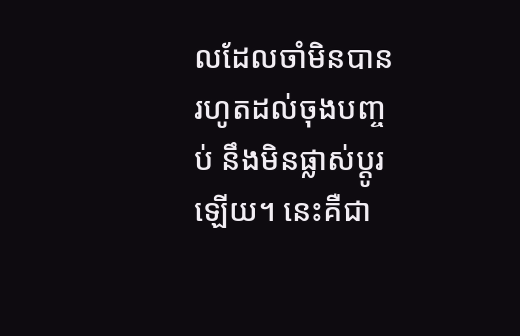លដែលចាំមិនបាន រហូតដល់ចុងបញ្ចប់ នឹងមិនផ្លាស់ប្តូរឡើយ។ នេះគឺជា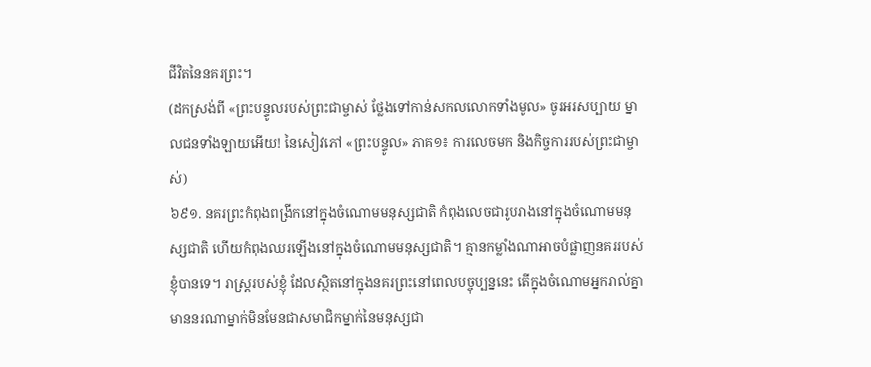ជីវិតនៃនគរព្រះ។
(ដកស្រង់ពី «ព្រះបន្ទូលរបស់ព្រះជាម្ចាស់ ថ្លែងទៅកាន់សកលលោកទាំងមូល» ចូរអរសប្បាយ ម្នាលជនទាំងឡាយអើយ! នៃសៀវភៅ «ព្រះបន្ទូល» ភាគ១៖ ការលេចមក និងកិច្ចការរបស់ព្រះជាម្ចាស់)
៦៩១. នគរព្រះកំពុងពង្រីកនៅក្នុងចំណោមមនុស្សជាតិ កំពុងលេចជារូបរាងនៅក្នុងចំណោមមនុស្សជាតិ ហើយកំពុងឈរឡើងនៅក្នុងចំណោមមនុស្សជាតិ។ គ្មានកម្លាំងណាអាចបំផ្លាញនគររបស់ខ្ញុំបានទេ។ រាស្ត្ររបស់ខ្ញុំ ដែលស្ថិតនៅក្នុងនគរព្រះនៅពេលបច្ចុប្បន្ននេះ តើក្នុងចំណោមអ្នករាល់គ្នា មាននរណាម្នាក់មិនមែនជាសមាជិកម្នាក់នៃមនុស្សជា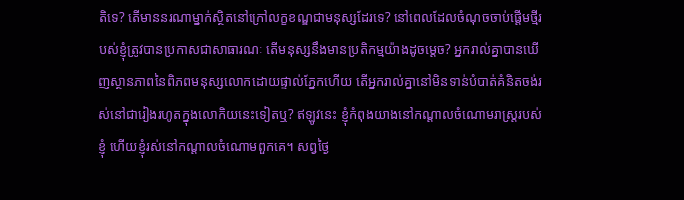តិទេ? តើមាននរណាម្នាក់ស្ថិតនៅក្រៅលក្ខខណ្ឌជាមនុស្សដែរទេ? នៅពេលដែលចំណុចចាប់ផ្ដើមថ្មីរបស់ខ្ញុំត្រូវបានប្រកាសជាសាធារណៈ តើមនុស្សនឹងមានប្រតិកម្មយ៉ាងដូចម្ដេច? អ្នករាល់គ្នាបានឃើញស្ថានភាពនៃពិភពមនុស្សលោកដោយផ្ទាល់ភ្នែកហើយ តើអ្នករាល់គ្នានៅមិនទាន់បំបាត់គំនិតចង់រស់នៅជារៀងរហូតក្នុងលោកិយនេះទៀតឬ? ឥឡូវនេះ ខ្ញុំកំពុងយាងនៅកណ្ដាលចំណោមរាស្ត្ររបស់ខ្ញុំ ហើយខ្ញុំរស់នៅកណ្ដាលចំណោមពួកគេ។ សព្វថ្ងៃ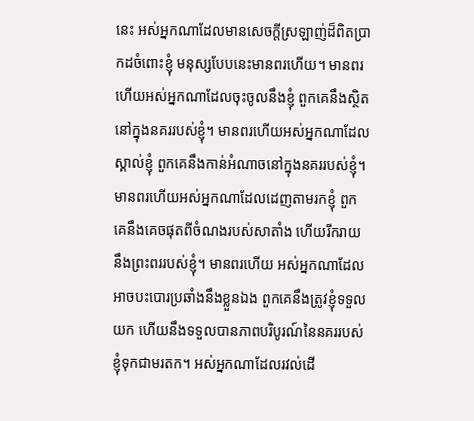នេះ អស់អ្នកណាដែលមានសេចក្ដីស្រឡាញ់ដ៏ពិតប្រាកដចំពោះខ្ញុំ មនុស្សបែបនេះមានពរហើយ។ មានពរហើយអស់អ្នកណាដែលចុះចូលនឹងខ្ញុំ ពួកគេនឹងស្ថិតនៅក្នុងនគររបស់ខ្ញុំ។ មានពរហើយអស់អ្នកណាដែលស្គាល់ខ្ញុំ ពួកគេនឹងកាន់អំណាចនៅក្នុងនគររបស់ខ្ញុំ។ មានពរហើយអស់អ្នកណាដែលដេញតាមរកខ្ញុំ ពួកគេនឹងគេចផុតពីចំណងរបស់សាតាំង ហើយរីករាយនឹងព្រះពររបស់ខ្ញុំ។ មានពរហើយ អស់អ្នកណាដែលអាចបះបោរប្រឆាំងនឹងខ្លួនឯង ពួកគេនឹងត្រូវខ្ញុំទទួលយក ហើយនឹងទទួលបានភាពបរិបូរណ៍នៃនគររបស់ខ្ញុំទុកជាមរតក។ អស់អ្នកណាដែលរវល់ដើ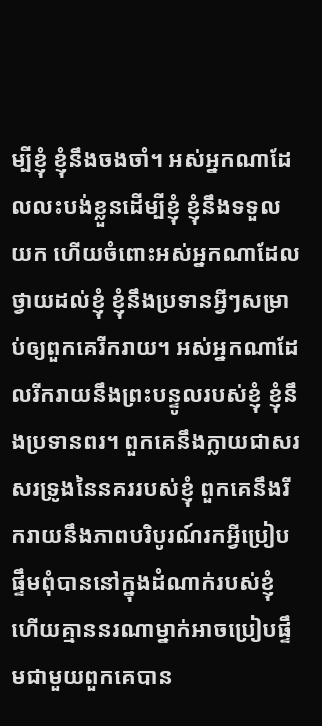ម្បីខ្ញុំ ខ្ញុំនឹងចងចាំ។ អស់អ្នកណាដែលលះបង់ខ្លួនដើម្បីខ្ញុំ ខ្ញុំនឹងទទួលយក ហើយចំពោះអស់អ្នកណាដែលថ្វាយដល់ខ្ញុំ ខ្ញុំនឹងប្រទានអ្វីៗសម្រាប់ឲ្យពួកគេរីករាយ។ អស់អ្នកណាដែលរីករាយនឹងព្រះបន្ទូលរបស់ខ្ញុំ ខ្ញុំនឹងប្រទានពរ។ ពួកគេនឹងក្លាយជាសរសរទ្រូងនៃនគររបស់ខ្ញុំ ពួកគេនឹងរីករាយនឹងភាពបរិបូរណ៍រកអ្វីប្រៀបផ្ទឹមពុំបាននៅក្នុងដំណាក់របស់ខ្ញុំ ហើយគ្មាននរណាម្នាក់អាចប្រៀបផ្ទឹមជាមួយពួកគេបាន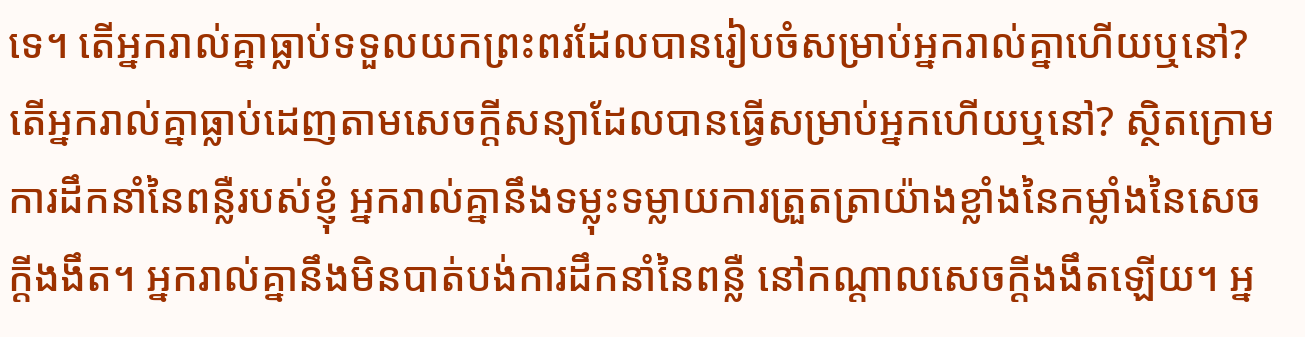ទេ។ តើអ្នករាល់គ្នាធ្លាប់ទទួលយកព្រះពរដែលបានរៀបចំសម្រាប់អ្នករាល់គ្នាហើយឬនៅ? តើអ្នករាល់គ្នាធ្លាប់ដេញតាមសេចក្ដីសន្យាដែលបានធ្វើសម្រាប់អ្នកហើយឬនៅ? ស្ថិតក្រោមការដឹកនាំនៃពន្លឺរបស់ខ្ញុំ អ្នករាល់គ្នានឹងទម្លុះទម្លាយការត្រួតត្រាយ៉ាងខ្លាំងនៃកម្លាំងនៃសេចក្ដីងងឹត។ អ្នករាល់គ្នានឹងមិនបាត់បង់ការដឹកនាំនៃពន្លឺ នៅកណ្ដាលសេចក្ដីងងឹតឡើយ។ អ្ន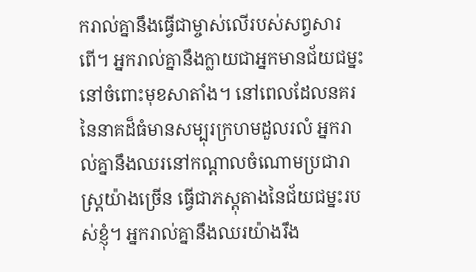ករាល់គ្នានឹងធ្វើជាម្ចាស់លើរបស់សព្វសារពើ។ អ្នករាល់គ្នានឹងក្លាយជាអ្នកមានជ័យជម្នះនៅចំពោះមុខសាតាំង។ នៅពេលដែលនគរនៃនាគដ៏ធំមានសម្បុរក្រហមដួលរលំ អ្នករាល់គ្នានឹងឈរនៅកណ្ដាលចំណោមប្រជារាស្ត្រយ៉ាងច្រើន ធ្វើជាភស្តុតាងនៃជ័យជម្នះរបស់ខ្ញុំ។ អ្នករាល់គ្នានឹងឈរយ៉ាងរឹង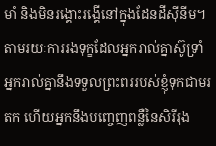មាំ និងមិនរង្គោះរង្គើនៅក្នុងដែនដីស៊ីនីម។ តាមរយៈការរងទុក្ខដែលអ្នករាល់គ្នាស៊ូទ្រាំ អ្នករាល់គ្នានឹងទទួលព្រះពររបស់ខ្ញុំទុកជាមរតក ហើយអ្នកនឹងបញ្ចេញពន្លឺនៃសិរីរុង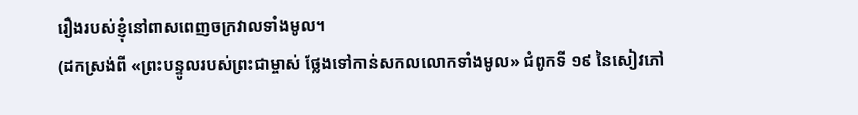រឿងរបស់ខ្ញុំនៅពាសពេញចក្រវាលទាំងមូល។
(ដកស្រង់ពី «ព្រះបន្ទូលរបស់ព្រះជាម្ចាស់ ថ្លែងទៅកាន់សកលលោកទាំងមូល» ជំពូកទី ១៩ នៃសៀវភៅ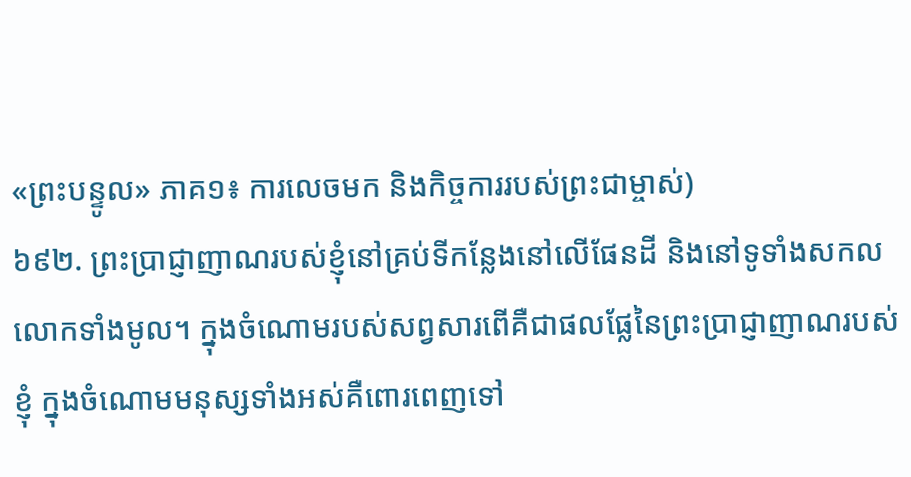«ព្រះបន្ទូល» ភាគ១៖ ការលេចមក និងកិច្ចការរបស់ព្រះជាម្ចាស់)
៦៩២. ព្រះប្រាជ្ញាញាណរបស់ខ្ញុំនៅគ្រប់ទីកន្លែងនៅលើផែនដី និងនៅទូទាំងសកលលោកទាំងមូល។ ក្នុងចំណោមរបស់សព្វសារពើគឺជាផលផ្លែនៃព្រះប្រាជ្ញាញាណរបស់ខ្ញុំ ក្នុងចំណោមមនុស្សទាំងអស់គឺពោរពេញទៅ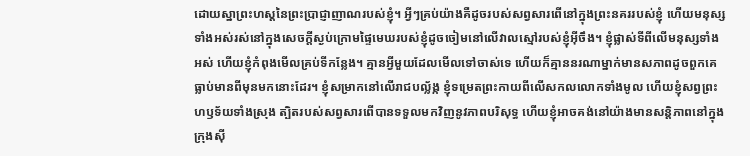ដោយស្នាព្រះហស្ដនៃព្រះប្រាជ្ញាញាណរបស់ខ្ញុំ។ អ្វីៗគ្រប់យ៉ាងគឺដូចរបស់សព្វសារពើនៅក្នុងព្រះនគររបស់ខ្ញុំ ហើយមនុស្សទាំងអស់រស់នៅក្នុងសេចក្ដីស្ងប់ក្រោមផ្ទៃមេឃរបស់ខ្ញុំដូចចៀមនៅលើវាលស្មៅរបស់ខ្ញុំអ៊ីចឹង។ ខ្ញុំផ្លាស់ទីពីលើមនុស្សទាំងអស់ ហើយខ្ញុំកំពុងមើលគ្រប់ទីកន្លែង។ គ្មានអ្វីមួយដែលមើលទៅចាស់ទេ ហើយក៏គ្មាននរណាម្នាក់មានសភាពដូចពួកគេធ្លាប់មានពីមុនមកនោះដែរ។ ខ្ញុំសម្រាកនៅលើរាជបល្ល័ង្ក ខ្ញុំទម្រេតព្រះកាយពីលើសកលលោកទាំងមូល ហើយខ្ញុំសព្វព្រះហឫទ័យទាំងស្រុង ត្បិតរបស់សព្វសារពើបានទទួលមកវិញនូវភាពបរិសុទ្ធ ហើយខ្ញុំអាចគង់នៅយ៉ាងមានសន្តិភាពនៅក្នុងក្រុងស៊ី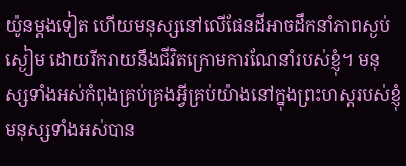យ៉ូនម្ដងទៀត ហើយមនុស្សនៅលើផែនដីអាចដឹកនាំភាពស្ងប់ស្ងៀម ដោយរីករាយនឹងជីវិតក្រោមការណែនាំរបស់ខ្ញុំ។ មនុស្សទាំងអស់កំពុងគ្រប់គ្រងអ្វីគ្រប់យ៉ាងនៅក្នុងព្រះហស្តរបស់ខ្ញុំ មនុស្សទាំងអស់បាន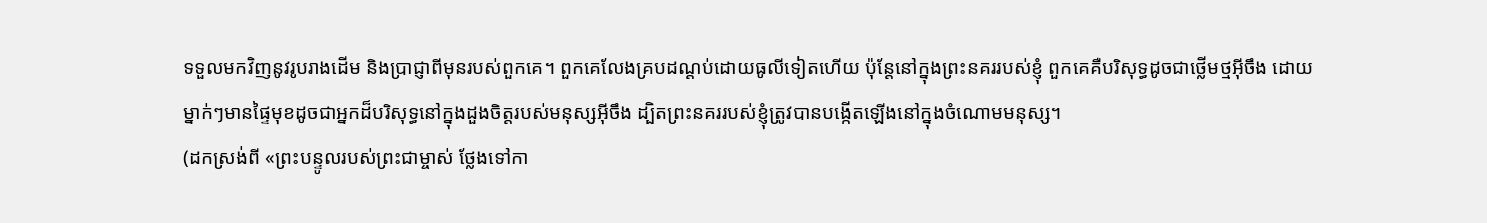ទទួលមកវិញនូវរូបរាងដើម និងប្រាជ្ញាពីមុនរបស់ពួកគេ។ ពួកគេលែងគ្របដណ្ដប់ដោយធូលីទៀតហើយ ប៉ុន្តែនៅក្នុងព្រះនគររបស់ខ្ញុំ ពួកគេគឺបរិសុទ្ធដូចជាថ្លើមថ្មអ៊ីចឹង ដោយម្នាក់ៗមានផ្ទៃមុខដូចជាអ្នកដ៏បរិសុទ្ធនៅក្នុងដួងចិត្តរបស់មនុស្សអ៊ីចឹង ដ្បិតព្រះនគររបស់ខ្ញុំត្រូវបានបង្កើតឡើងនៅក្នុងចំណោមមនុស្ស។
(ដកស្រង់ពី «ព្រះបន្ទូលរបស់ព្រះជាម្ចាស់ ថ្លែងទៅកា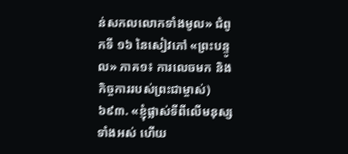ន់សកលលោកទាំងមូល» ជំពូកទី ១៦ នៃសៀវភៅ «ព្រះបន្ទូល» ភាគ១៖ ការលេចមក និងកិច្ចការរបស់ព្រះជាម្ចាស់)
៦៩៣. «ខ្ញុំផ្លាស់ទីពីលើមនុស្សទាំងអស់ ហើយ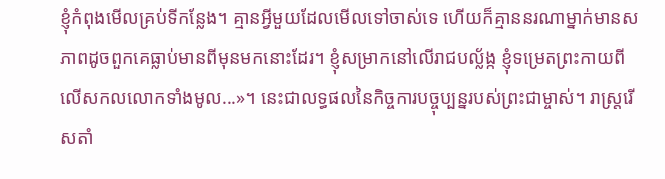ខ្ញុំកំពុងមើលគ្រប់ទីកន្លែង។ គ្មានអ្វីមួយដែលមើលទៅចាស់ទេ ហើយក៏គ្មាននរណាម្នាក់មានសភាពដូចពួកគេធ្លាប់មានពីមុនមកនោះដែរ។ ខ្ញុំសម្រាកនៅលើរាជបល្ល័ង្ក ខ្ញុំទម្រេតព្រះកាយពីលើសកលលោកទាំងមូល...»។ នេះជាលទ្ធផលនៃកិច្ចការបច្ចុប្បន្នរបស់ព្រះជាម្ចាស់។ រាស្ត្ររើសតាំ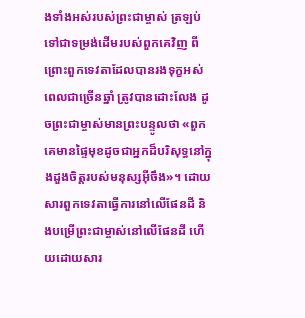ងទាំងអស់របស់ព្រះជាម្ចាស់ ត្រឡប់ទៅជាទម្រង់ដើមរបស់ពួកគេវិញ ពីព្រោះពួកទេវតាដែលបានរងទុក្ខអស់ពេលជាច្រើនឆ្នាំ ត្រូវបានដោះលែង ដូចព្រះជាម្ចាស់មានព្រះបន្ទូលថា «ពួកគេមានផ្ទៃមុខដូចជាអ្នកដ៏បរិសុទ្ធនៅក្នុងដួងចិត្តរបស់មនុស្សអ៊ីចឹង»។ ដោយសារពួកទេវតាធ្វើការនៅលើផែនដី និងបម្រើព្រះជាម្ចាស់នៅលើផែនដី ហើយដោយសារ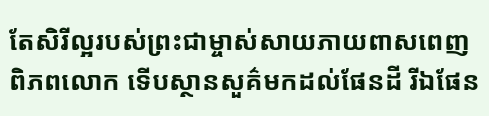តែសិរីល្អរបស់ព្រះជាម្ចាស់សាយភាយពាសពេញពិភពលោក ទើបស្ថានសួគ៌មកដល់ផែនដី រីឯផែន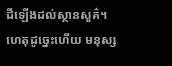ដីឡើងដល់ស្ថានសួគ៌។ ហេតុដូច្នេះហើយ មនុស្ស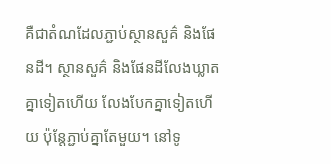គឺជាតំណដែលភ្ជាប់ស្ថានសួគ៌ និងផែនដី។ ស្ថានសួគ៌ និងផែនដីលែងឃ្លាតគ្នាទៀតហើយ លែងបែកគ្នាទៀតហើយ ប៉ុន្តែភ្ជាប់គ្នាតែមួយ។ នៅទូ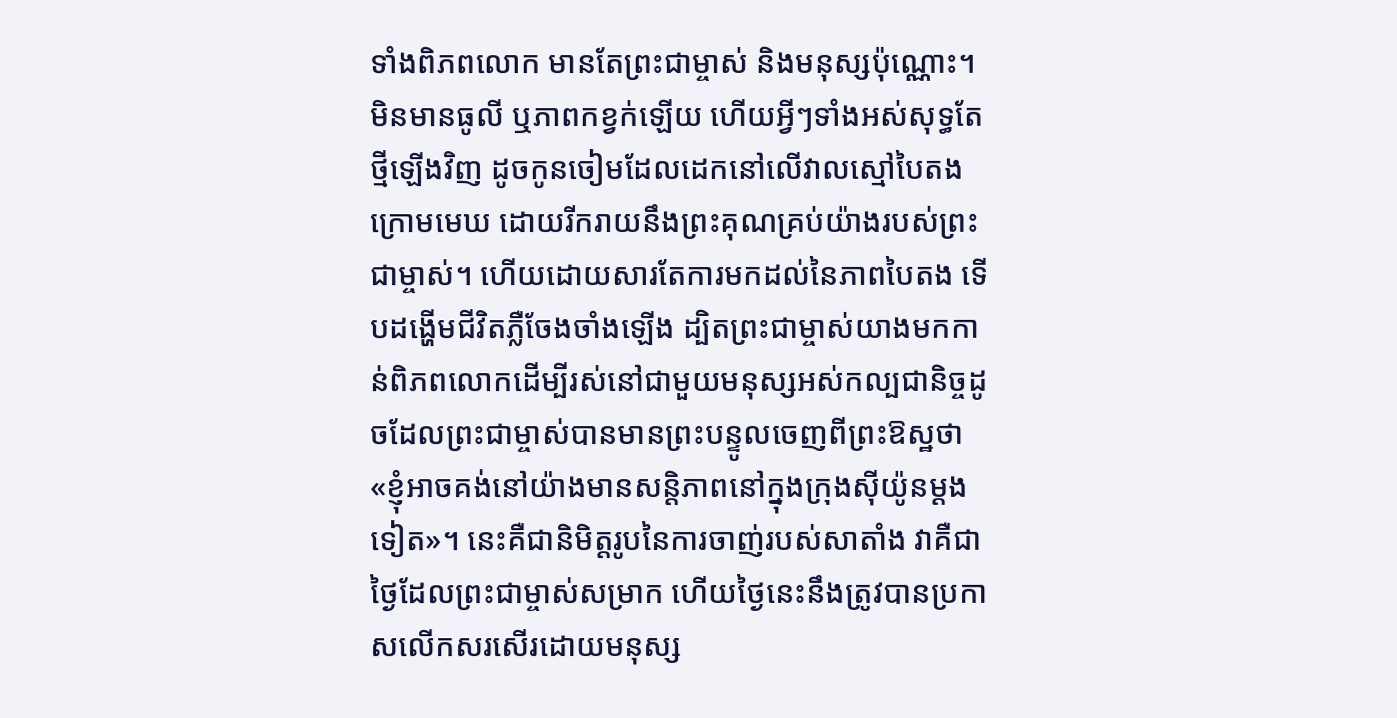ទាំងពិភពលោក មានតែព្រះជាម្ចាស់ និងមនុស្សប៉ុណ្ណោះ។ មិនមានធូលី ឬភាពកខ្វក់ឡើយ ហើយអ្វីៗទាំងអស់សុទ្ធតែថ្មីឡើងវិញ ដូចកូនចៀមដែលដេកនៅលើវាលស្មៅបៃតងក្រោមមេឃ ដោយរីករាយនឹងព្រះគុណគ្រប់យ៉ាងរបស់ព្រះជាម្ចាស់។ ហើយដោយសារតែការមកដល់នៃភាពបៃតង ទើបដង្ហើមជីវិតភ្លឺចែងចាំងឡើង ដ្បិតព្រះជាម្ចាស់យាងមកកាន់ពិភពលោកដើម្បីរស់នៅជាមួយមនុស្សអស់កល្បជានិច្ចដូចដែលព្រះជាម្ចាស់បានមានព្រះបន្ទូលចេញពីព្រះឱស្ឋថា «ខ្ញុំអាចគង់នៅយ៉ាងមានសន្តិភាពនៅក្នុងក្រុងស៊ីយ៉ូនម្ដងទៀត»។ នេះគឺជានិមិត្តរូបនៃការចាញ់របស់សាតាំង វាគឺជាថ្ងៃដែលព្រះជាម្ចាស់សម្រាក ហើយថ្ងៃនេះនឹងត្រូវបានប្រកាសលើកសរសើរដោយមនុស្ស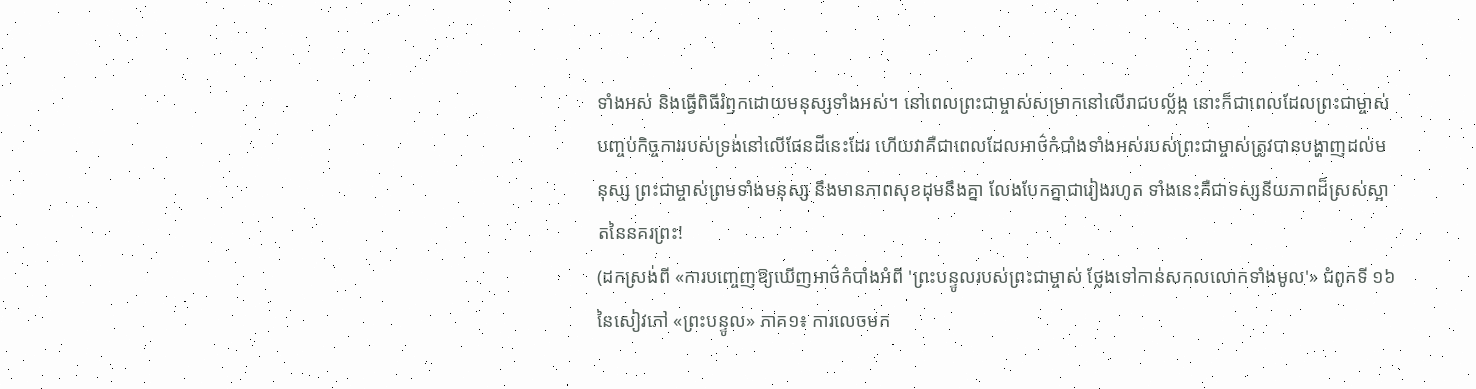ទាំងអស់ និងធ្វើពិធីរំឭកដោយមនុស្សទាំងអស់។ នៅពេលព្រះជាម្ចាស់សម្រាកនៅលើរាជបល្ល័ង្ក នោះក៏ជាពេលដែលព្រះជាម្ចាស់បញ្ចប់កិច្ចការរបស់ទ្រង់នៅលើផែនដីនេះដែរ ហើយវាគឺជាពេលដែលអាថ៌កំបាំងទាំងអស់របស់ព្រះជាម្ចាស់ត្រូវបានបង្ហាញដល់មនុស្ស ព្រះជាម្ចាស់ព្រមទាំងមនុស្ស នឹងមានភាពសុខដុមនឹងគ្នា លែងបែកគ្នាជារៀងរហូត ទាំងនេះគឺជាទស្សនីយភាពដ៏ស្រស់ស្អាតនៃនគរព្រះ!
(ដកស្រង់ពី «ការបញ្ចេញឱ្យឃើញអាថ៌កំបាំងអំពី 'ព្រះបន្ទូលរបស់ព្រះជាម្ចាស់ ថ្លែងទៅកាន់សកលលោកទាំងមូល'» ជំពូកទី ១៦ នៃសៀវភៅ «ព្រះបន្ទូល» ភាគ១៖ ការលេចមក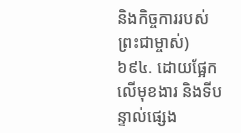និងកិច្ចការរបស់ព្រះជាម្ចាស់)
៦៩៤. ដោយផ្អែកលើមុខងារ និងទីបន្ទាល់ផ្សេង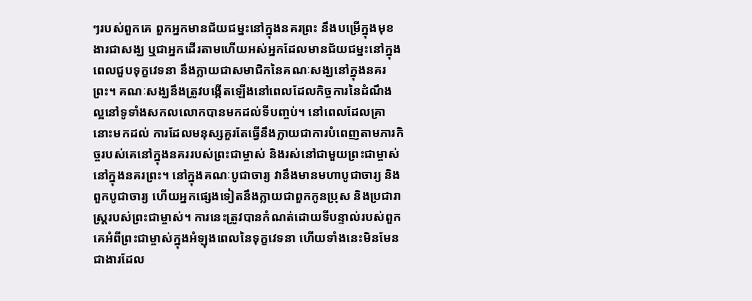ៗរបស់ពួកគេ ពួកអ្នកមានជ័យជម្នះនៅក្នុងនគរព្រះ នឹងបម្រើក្នុងមុខងារជាសង្ឃ ឬជាអ្នកដើរតាមហើយអស់អ្នកដែលមានជ័យជម្នះនៅក្នុងពេលជួបទុក្ខវេទនា នឹងក្លាយជាសមាជិកនៃគណៈសង្ឃនៅក្នុងនគរព្រះ។ គណៈសង្ឃនឹងត្រូវបង្កើតឡើងនៅពេលដែលកិច្ចការនៃដំណឹងល្អនៅទូទាំងសកលលោកបានមកដល់ទីបញ្ចប់។ នៅពេលដែលគ្រានោះមកដល់ ការដែលមនុស្សគួរតែធ្វើនឹងក្លាយជាការបំពេញតាមភារកិច្ចរបស់គេនៅក្នុងនគររបស់ព្រះជាម្ចាស់ និងរស់នៅជាមួយព្រះជាម្ចាស់នៅក្នុងនគរព្រះ។ នៅក្នុងគណៈបូជាចារ្យ វានឹងមានមហាបូជាចារ្យ និងពួកបូជាចារ្យ ហើយអ្នកផ្សេងទៀតនឹងក្លាយជាពួកកូនប្រុស និងប្រជារាស្ត្ររបស់ព្រះជាម្ចាស់។ ការនេះត្រូវបានកំណត់ដោយទីបន្ទាល់របស់ពួកគេអំពីព្រះជាម្ចាស់ក្នុងអំឡុងពេលនៃទុក្ខវេទនា ហើយទាំងនេះមិនមែនជាងារដែល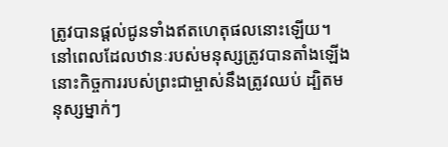ត្រូវបានផ្ដល់ជូនទាំងឥតហេតុផលនោះឡើយ។ នៅពេលដែលឋានៈរបស់មនុស្សត្រូវបានតាំងឡើង នោះកិច្ចការរបស់ព្រះជាម្ចាស់នឹងត្រូវឈប់ ដ្បិតមនុស្សម្នាក់ៗ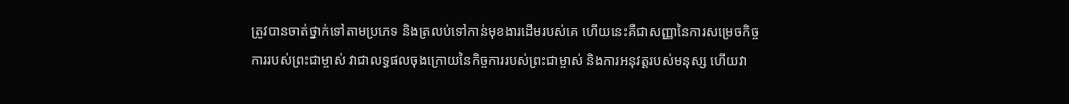ត្រូវបានចាត់ថ្នាក់ទៅតាមប្រភេទ និងត្រលប់ទៅកាន់មុខងារដើមរបស់គេ ហើយនេះគឺជាសញ្ញានៃការសម្រេចកិច្ចការរបស់ព្រះជាម្ចាស់ វាជាលទ្ធផលចុងក្រោយនៃកិច្ចការរបស់ព្រះជាម្ចាស់ និងការអនុវត្តរបស់មនុស្ស ហើយវា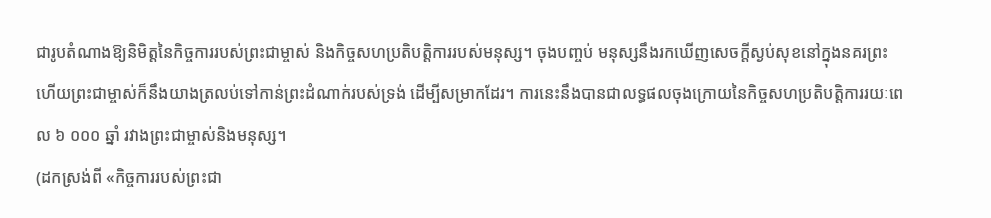ជារូបតំណាងឱ្យនិមិត្តនៃកិច្ចការរបស់ព្រះជាម្ចាស់ និងកិច្ចសហប្រតិបត្តិការរបស់មនុស្ស។ ចុងបញ្ចប់ មនុស្សនឹងរកឃើញសេចក្តីស្ងប់សុខនៅក្នុងនគរព្រះ ហើយព្រះជាម្ចាស់ក៏នឹងយាងត្រលប់ទៅកាន់ព្រះដំណាក់របស់ទ្រង់ ដើម្បីសម្រាកដែរ។ ការនេះនឹងបានជាលទ្ធផលចុងក្រោយនៃកិច្ចសហប្រតិបត្តិការរយៈពេល ៦ ០០០ ឆ្នាំ រវាងព្រះជាម្ចាស់និងមនុស្ស។
(ដកស្រង់ពី «កិច្ចការរបស់ព្រះជា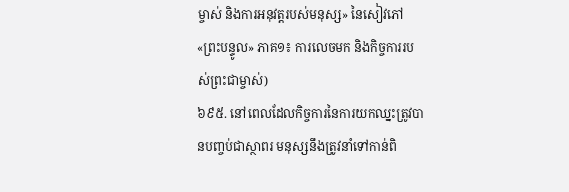ម្ចាស់ និងការអនុវត្តរបស់មនុស្ស» នៃសៀវភៅ «ព្រះបន្ទូល» ភាគ១៖ ការលេចមក និងកិច្ចការរបស់ព្រះជាម្ចាស់)
៦៩៥. នៅពេលដែលកិច្ចការនៃការយកឈ្នះត្រូវបានបញ្ចប់ជាស្ថាពរ មនុស្សនឹងត្រូវនាំទៅកាន់ពិ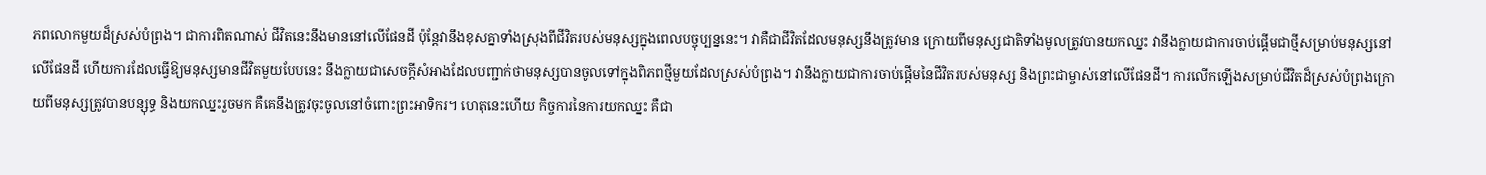ភពលោកមួយដ៏ស្រស់បំព្រង។ ជាការពិតណាស់ ជីវិតនេះនឹងមាននៅលើផែនដី ប៉ុន្តែវានឹងខុសគ្នាទាំងស្រុងពីជីវិតរបស់មនុស្សក្នុងពេលបច្ចុប្បន្ននេះ។ វាគឺជាជីវិតដែលមនុស្សនឹងត្រូវមាន ក្រោយពីមនុស្សជាតិទាំងមូលត្រូវបានយកឈ្នះ វានឹងក្លាយជាការចាប់ផ្ដើមជាថ្មីសម្រាប់មនុស្សនៅលើផែនដី ហើយការដែលធ្វើឱ្យមនុស្សមានជីវិតមួយបែបនេះ នឹងក្លាយជាសេចក្ដីសំអាងដែលបញ្ជាក់ថាមនុស្សបានចូលទៅក្នុងពិភពថ្មីមួយដែលស្រស់បំព្រង។ វានឹងក្លាយជាការចាប់ផ្ដើមនៃជីវិតរបស់មនុស្ស និងព្រះជាម្ចាស់នៅលើផែនដី។ ការលើកឡើងសម្រាប់ជីវិតដ៏ស្រស់បំព្រងក្រោយពីមនុស្សត្រូវបានបន្សុទ្ធ និងយកឈ្នះរួចមក គឺគេនឹងត្រូវចុះចូលនៅចំពោះព្រះអាទិករ។ ហេតុនេះហើយ កិច្ចការនៃការយកឈ្នះ គឺជា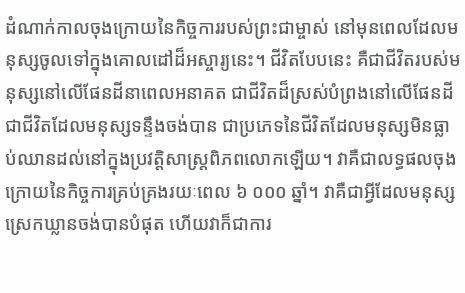ដំណាក់កាលចុងក្រោយនៃកិច្ចការរបស់ព្រះជាម្ចាស់ នៅមុនពេលដែលមនុស្សចូលទៅក្នុងគោលដៅដ៏អស្ចារ្យនេះ។ ជីវិតបែបនេះ គឺជាជីវិតរបស់មនុស្សនៅលើផែនដីនាពេលអនាគត ជាជីវិតដ៏ស្រស់បំព្រងនៅលើផែនដី ជាជីវិតដែលមនុស្សទន្ទឹងចង់បាន ជាប្រភេទនៃជីវិតដែលមនុស្សមិនធ្លាប់ឈានដល់នៅក្នុងប្រវត្តិសាស្រ្តពិភពលោកឡើយ។ វាគឺជាលទ្ធផលចុងក្រោយនៃកិច្ចការគ្រប់គ្រងរយៈពេល ៦ ០០០ ឆ្នាំ។ វាគឺជាអ្វីដែលមនុស្សស្រេកឃ្លានចង់បានបំផុត ហើយវាក៏ជាការ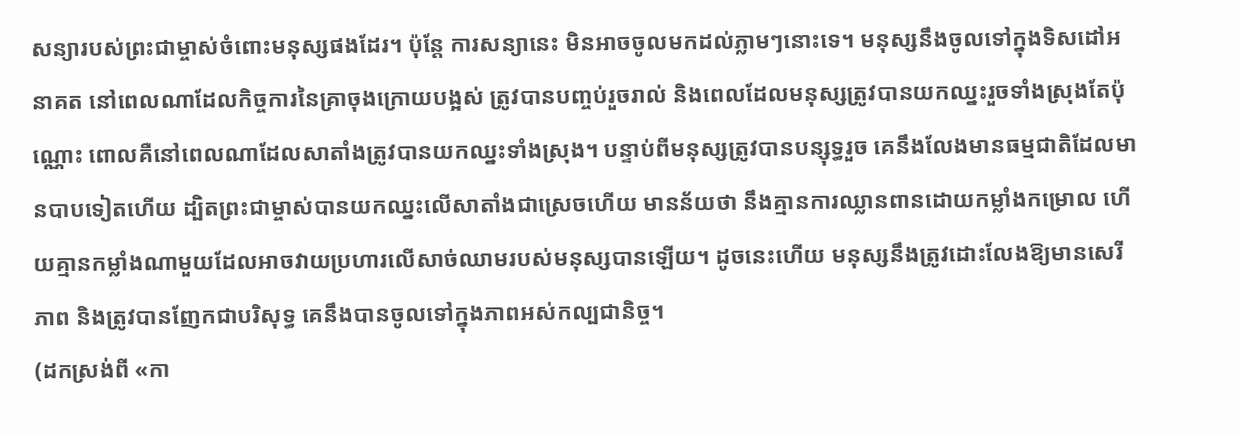សន្យារបស់ព្រះជាម្ចាស់ចំពោះមនុស្សផងដែរ។ ប៉ុន្តែ ការសន្យានេះ មិនអាចចូលមកដល់ភ្លាមៗនោះទេ។ មនុស្សនឹងចូលទៅក្នុងទិសដៅអនាគត នៅពេលណាដែលកិច្ចការនៃគ្រាចុងក្រោយបង្អស់ ត្រូវបានបញ្ចប់រួចរាល់ និងពេលដែលមនុស្សត្រូវបានយកឈ្នះរួចទាំងស្រុងតែប៉ុណ្ណោះ ពោលគឺនៅពេលណាដែលសាតាំងត្រូវបានយកឈ្នះទាំងស្រុង។ បន្ទាប់ពីមនុស្សត្រូវបានបន្សុទ្ធរួច គេនឹងលែងមានធម្មជាតិដែលមានបាបទៀតហើយ ដ្បិតព្រះជាម្ចាស់បានយកឈ្នះលើសាតាំងជាស្រេចហើយ មានន័យថា នឹងគ្មានការឈ្លានពានដោយកម្លាំងកម្រោល ហើយគ្មានកម្លាំងណាមួយដែលអាចវាយប្រហារលើសាច់ឈាមរបស់មនុស្សបានឡើយ។ ដូចនេះហើយ មនុស្សនឹងត្រូវដោះលែងឱ្យមានសេរីភាព និងត្រូវបានញែកជាបរិសុទ្ធ គេនឹងបានចូលទៅក្នុងភាពអស់កល្បជានិច្ច។
(ដកស្រង់ពី «កា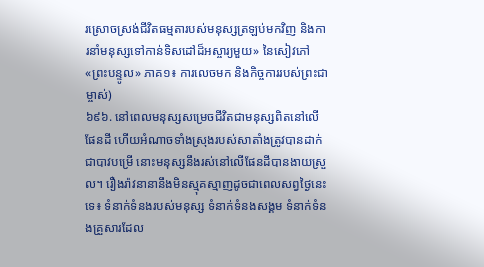រស្រោចស្រង់ជីវិតធម្មតារបស់មនុស្សត្រឡប់មកវិញ និងការនាំមនុស្សទៅកាន់ទិសដៅដ៏អស្ចារ្យមួយ» នៃសៀវភៅ «ព្រះបន្ទូល» ភាគ១៖ ការលេចមក និងកិច្ចការរបស់ព្រះជាម្ចាស់)
៦៩៦. នៅពេលមនុស្សសម្រេចជីវិតជាមនុស្សពិតនៅលើផែនដី ហើយអំណាចទាំងស្រុងរបស់សាតាំងត្រូវបានដាក់ជាបាវបម្រើ នោះមនុស្សនឹងរស់នៅលើផែនដីបានងាយស្រួល។ រឿងរ៉ាវនានានឹងមិនស្មុគស្មាញដូចជាពេលសព្វថ្ងៃនេះទេ៖ ទំនាក់ទំនងរបស់មនុស្ស ទំនាក់ទំនងសង្គម ទំនាក់ទំនងគ្រួសារដែល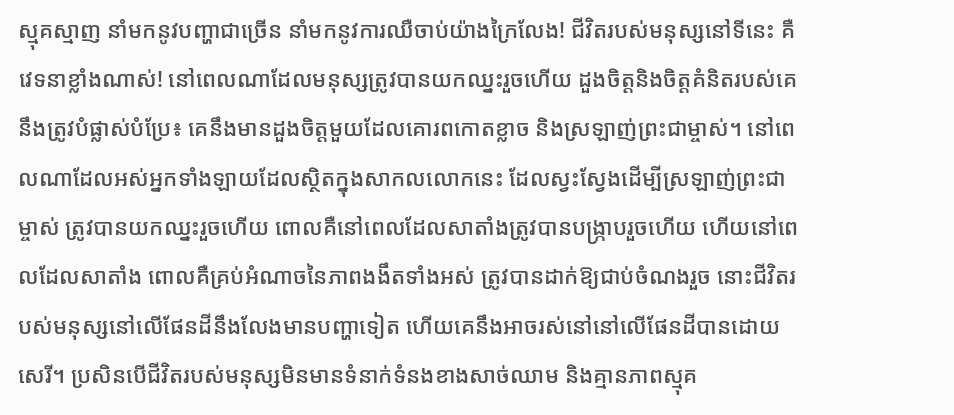ស្មុគស្មាញ នាំមកនូវបញ្ហាជាច្រើន នាំមកនូវការឈឺចាប់យ៉ាងក្រៃលែង! ជីវិតរបស់មនុស្សនៅទីនេះ គឺវេទនាខ្លាំងណាស់! នៅពេលណាដែលមនុស្សត្រូវបានយកឈ្នះរួចហើយ ដួងចិត្តនិងចិត្តគំនិតរបស់គេ នឹងត្រូវបំផ្លាស់បំប្រែ៖ គេនឹងមានដួងចិត្តមួយដែលគោរពកោតខ្លាច និងស្រឡាញ់ព្រះជាម្ចាស់។ នៅពេលណាដែលអស់អ្នកទាំងឡាយដែលស្ថិតក្នុងសាកលលោកនេះ ដែលស្វះស្វែងដើម្បីស្រឡាញ់ព្រះជាម្ចាស់ ត្រូវបានយកឈ្នះរួចហើយ ពោលគឺនៅពេលដែលសាតាំងត្រូវបានបង្ក្រាបរួចហើយ ហើយនៅពេលដែលសាតាំង ពោលគឺគ្រប់អំណាចនៃភាពងងឹតទាំងអស់ ត្រូវបានដាក់ឱ្យជាប់ចំណងរួច នោះជីវិតរបស់មនុស្សនៅលើផែនដីនឹងលែងមានបញ្ហាទៀត ហើយគេនឹងអាចរស់នៅនៅលើផែនដីបានដោយសេរី។ ប្រសិនបើជីវិតរបស់មនុស្សមិនមានទំនាក់ទំនងខាងសាច់ឈាម និងគ្មានភាពស្មុគ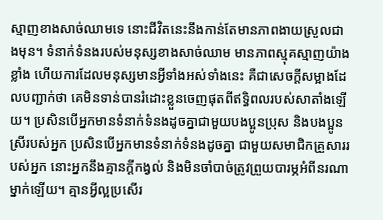ស្មាញខាងសាច់ឈាមទេ នោះជីវិតនេះនឹងកាន់តែមានភាពងាយស្រួលជាងមុន។ ទំនាក់ទំនងរបស់មនុស្សខាងសាច់ឈាម មានភាពស្មុគស្មាញយ៉ាងខ្លាំង ហើយការដែលមនុស្សមានអ្វីទាំងអស់ទាំងនេះ គឺជាសេចក្ដីសម្អាងដែលបញ្ជាក់ថា គេមិនទាន់បានរំដោះខ្លួនចេញផុតពីឥទ្ធិពលរបស់សាតាំងឡើយ។ ប្រសិនបើអ្នកមានទំនាក់ទំនងដូចគ្នាជាមួយបងប្អូនប្រុស និងបងប្អូនស្រីរបស់អ្នក ប្រសិនបើអ្នកមានទំនាក់ទំនងដូចគ្នា ជាមួយសមាជិកគ្រួសាររបស់អ្នក នោះអ្នកនឹងគ្មានក្ដីកង្វល់ និងមិនចាំបាច់ត្រូវព្រួយបារម្ភអំពីនរណាម្នាក់ឡើយ។ គ្មានអ្វីល្អប្រសើរ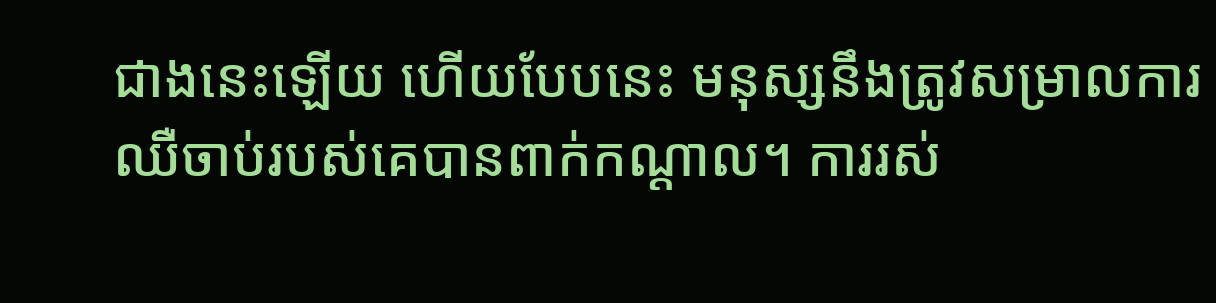ជាងនេះឡើយ ហើយបែបនេះ មនុស្សនឹងត្រូវសម្រាលការឈឺចាប់របស់គេបានពាក់កណ្ដាល។ ការរស់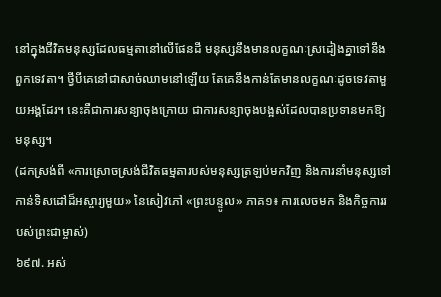នៅក្នុងជីវិតមនុស្សដែលធម្មតានៅលើផែនដី មនុស្សនឹងមានលក្ខណៈស្រដៀងគ្នាទៅនឹងពួកទេវតា។ ថ្វីបីគេនៅជាសាច់ឈាមនៅឡើយ តែគេនឹងកាន់តែមានលក្ខណៈដូចទេវតាមួយអង្គដែរ។ នេះគឺជាការសន្យាចុងក្រោយ ជាការសន្យាចុងបង្អស់ដែលបានប្រទានមកឱ្យមនុស្ស។
(ដកស្រង់ពី «ការស្រោចស្រង់ជីវិតធម្មតារបស់មនុស្សត្រឡប់មកវិញ និងការនាំមនុស្សទៅកាន់ទិសដៅដ៏អស្ចារ្យមួយ» នៃសៀវភៅ «ព្រះបន្ទូល» ភាគ១៖ ការលេចមក និងកិច្ចការរបស់ព្រះជាម្ចាស់)
៦៩៧. អស់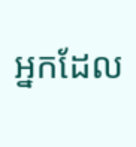អ្នកដែល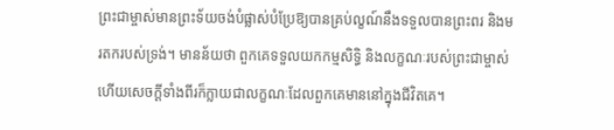ព្រះជាម្ចាស់មានព្រះទ័យចង់បំផ្លាស់បំប្រែឱ្យបានគ្រប់ល្ខណ៍នឹងទទួលបានព្រះពរ និងមរតករបស់ទ្រង់។ មានន័យថា ពួកគេទទួលយកកម្មសិទ្ធិ និងលក្ខណៈរបស់ព្រះជាម្ចាស់ ហើយសេចក្ដីទាំងពីរក៏ក្លាយជាលក្ខណៈដែលពួកគេមាននៅក្នុងជីវិតគេ។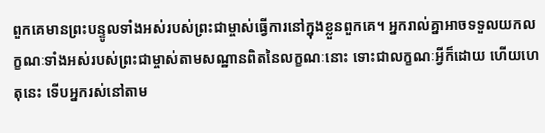ពួកគេមានព្រះបន្ទូលទាំងអស់របស់ព្រះជាម្ចាស់ធ្វើការនៅក្នុងខ្លួនពួកគេ។ អ្នករាល់គ្នាអាចទទួលយកលក្ខណៈទាំងអស់របស់ព្រះជាម្ចាស់តាមសណ្ឋានពិតនៃលក្ខណៈនោះ ទោះជាលក្ខណៈអ្វីក៏ដោយ ហើយហេតុនេះ ទើបអ្នករស់នៅតាម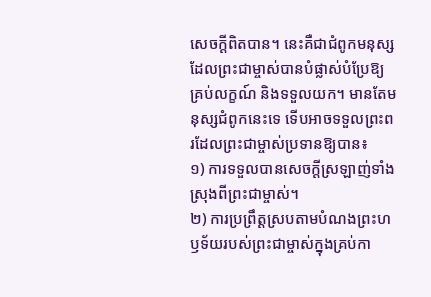សេចក្ដីពិតបាន។ នេះគឺជាជំពូកមនុស្សដែលព្រះជាម្ចាស់បានបំផ្លាស់បំប្រែឱ្យគ្រប់លក្ខណ៍ និងទទួលយក។ មានតែមនុស្សជំពូកនេះទេ ទើបអាចទទួលព្រះពរដែលព្រះជាម្ចាស់ប្រទានឱ្យបាន៖
១) ការទទួលបានសេចក្តីស្រឡាញ់ទាំងស្រុងពីព្រះជាម្ចាស់។
២) ការប្រព្រឹត្ដស្របតាមបំណងព្រះហឫទ័យរបស់ព្រះជាម្ចាស់ក្នុងគ្រប់កា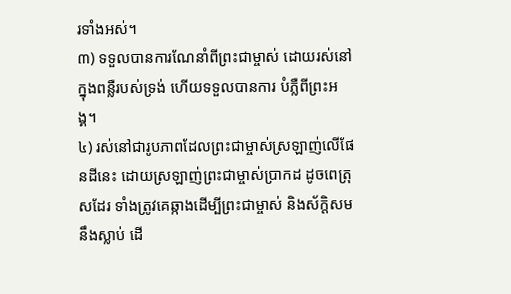រទាំងអស់។
៣) ទទួលបានការណែនាំពីព្រះជាម្ចាស់ ដោយរស់នៅក្នុងពន្លឺរបស់ទ្រង់ ហើយទទួលបានការ បំភ្លឺពីព្រះអង្គ។
៤) រស់នៅជារូបភាពដែលព្រះជាម្ចាស់ស្រឡាញ់លើផែនដីនេះ ដោយស្រឡាញ់ព្រះជាម្ចាស់ប្រាកដ ដូចពេត្រុសដែរ ទាំងត្រូវគេឆ្កាងដើម្បីព្រះជាម្ចាស់ និងស័ក្ដិសមនឹងស្លាប់ ដើ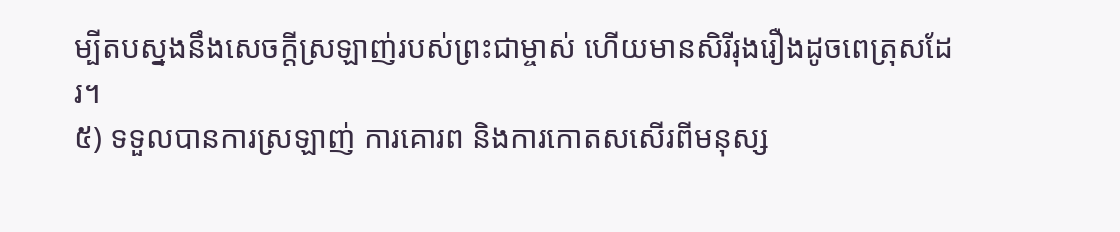ម្បីតបស្នងនឹងសេចក្តីស្រឡាញ់របស់ព្រះជាម្ចាស់ ហើយមានសិរីរុងរឿងដូចពេត្រុសដែរ។
៥) ទទួលបានការស្រឡាញ់ ការគោរព និងការកោតសសើរពីមនុស្ស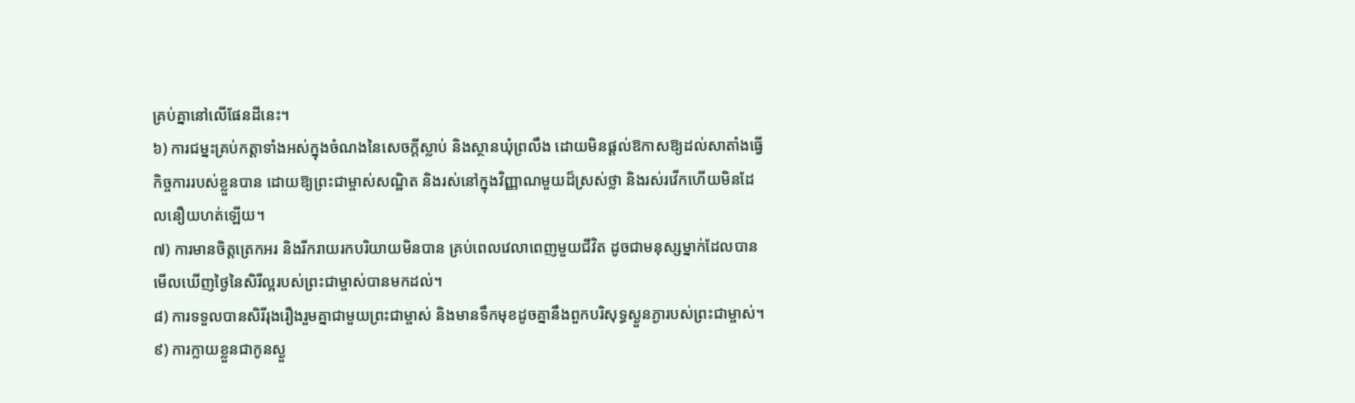គ្រប់គ្នានៅលើផែនដីនេះ។
៦) ការជម្នះគ្រប់កត្តាទាំងអស់ក្នុងចំណងនៃសេចក្ដីស្លាប់ និងស្ថានឃុំព្រលឹង ដោយមិនផ្តល់ឱកាសឱ្យដល់សាតាំងធ្វើកិច្ចការរបស់ខ្លួនបាន ដោយឱ្យព្រះជាម្ចាស់សណ្ឋិត និងរស់នៅក្នុងវិញ្ញាណមួយដ៏ស្រស់ថ្លា និងរស់រវើកហើយមិនដែលនឿយហត់ឡើយ។
៧) ការមានចិត្តត្រេកអរ និងរីករាយរកបរិយាយមិនបាន គ្រប់ពេលវេលាពេញមួយជីវិត ដូចជាមនុស្សម្នាក់ដែលបានមើលឃើញថ្ងៃនៃសិរីល្អរបស់ព្រះជាម្ចាស់បានមកដល់។
៨) ការទទួលបានសិរីរុងរឿងរួមគ្នាជាមួយព្រះជាម្ចាស់ និងមានទឹកមុខដូចគ្នានឹងពួកបរិសុទ្ធស្ងួនភ្ងារបស់ព្រះជាម្ចាស់។
៩) ការក្លាយខ្លួនជាកូនស្ងួ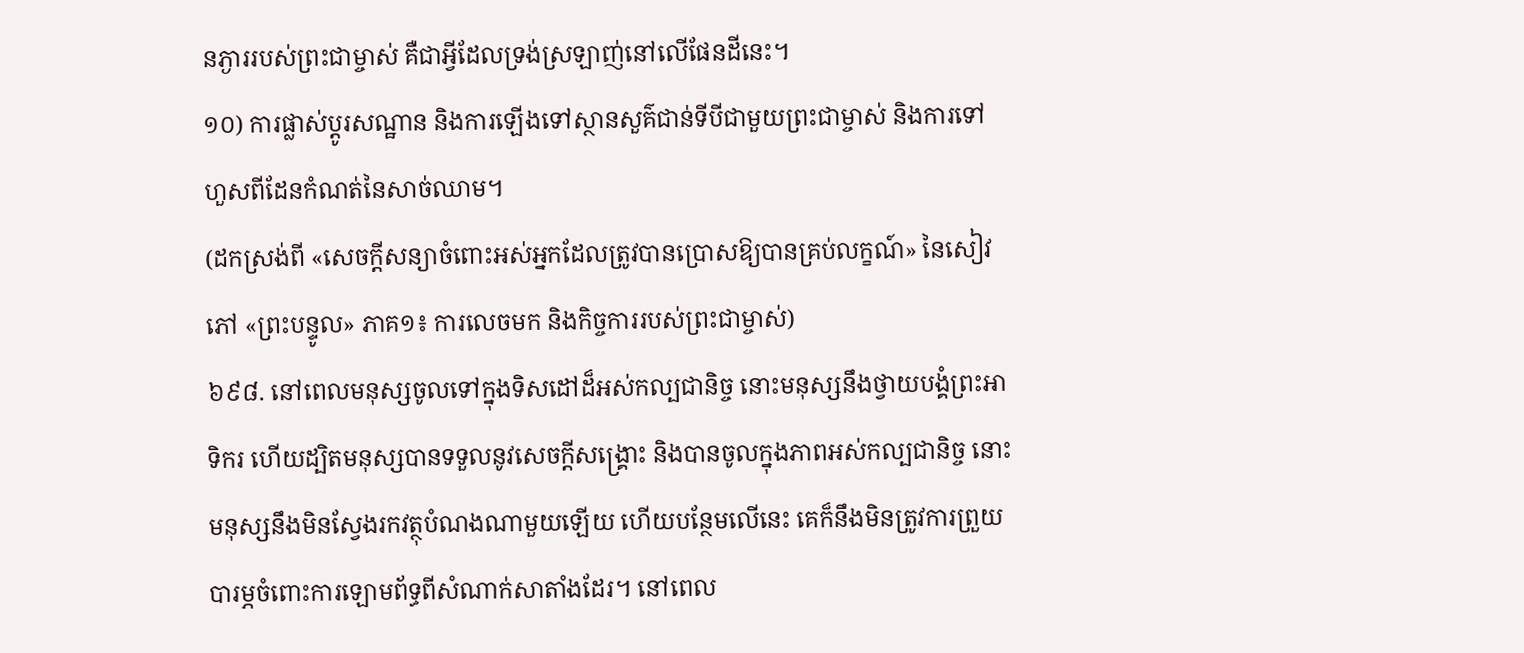នភ្ងាររបស់ព្រះជាម្ចាស់ គឺជាអ្វីដែលទ្រង់ស្រឡាញ់នៅលើផែនដីនេះ។
១០) ការផ្លាស់ប្ដូរសណ្ឋាន និងការឡើងទៅស្ថានសួគ៌ជាន់ទីបីជាមួយព្រះជាម្ចាស់ និងការទៅហួសពីដែនកំណត់នៃសាច់ឈាម។
(ដកស្រង់ពី «សេចក្តីសន្យាចំពោះអស់អ្នកដែលត្រូវបានប្រោសឱ្យបានគ្រប់លក្ខណ៍» នៃសៀវភៅ «ព្រះបន្ទូល» ភាគ១៖ ការលេចមក និងកិច្ចការរបស់ព្រះជាម្ចាស់)
៦៩៨. នៅពេលមនុស្សចូលទៅក្នុងទិសដៅដ៏អស់កល្បជានិច្ច នោះមនុស្សនឹងថ្វាយបង្គំព្រះអាទិករ ហើយដ្បិតមនុស្សបានទទួលនូវសេចក្ដីសង្គ្រោះ និងបានចូលក្នុងភាពអស់កល្បជានិច្ច នោះមនុស្សនឹងមិនស្វែងរកវត្ថុបំណងណាមួយឡើយ ហើយបន្ថែមលើនេះ គេក៏នឹងមិនត្រូវការព្រួយបារម្ភចំពោះការឡោមព័ទ្ធពីសំណាក់សាតាំងដែរ។ នៅពេល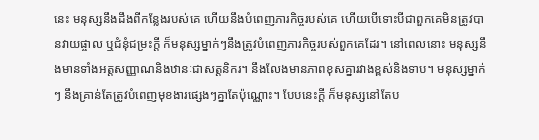នេះ មនុស្សនឹងដឹងពីកន្លែងរបស់គេ ហើយនឹងបំពេញភារកិច្ចរបស់គេ ហើយបើទោះបីជាពួកគេមិនត្រូវបានវាយផ្ចាល ឬជំនុំជម្រះក្ដី ក៏មនុស្សម្នាក់ៗនឹងត្រូវបំពេញភារកិច្ចរបស់ពួកគេដែរ។ នៅពេលនោះ មនុស្សនឹងមានទាំងអត្តសញ្ញាណនិងឋានៈជាសត្តនិករ។ នឹងលែងមានភាពខុសគ្នារវាងខ្ពស់និងទាប។ មនុស្សម្នាក់ៗ នឹងគ្រាន់តែត្រូវបំពេញមុខងារផ្សេងៗគ្នាតែប៉ុណ្ណោះ។ បែបនេះក្ដី ក៏មនុស្សនៅតែប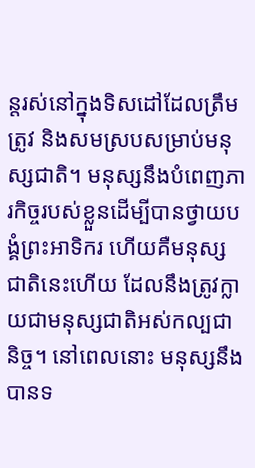ន្តរស់នៅក្នុងទិសដៅដែលត្រឹមត្រូវ និងសមស្របសម្រាប់មនុស្សជាតិ។ មនុស្សនឹងបំពេញភារកិច្ចរបស់ខ្លួនដើម្បីបានថ្វាយបង្គំព្រះអាទិករ ហើយគឺមនុស្សជាតិនេះហើយ ដែលនឹងត្រូវក្លាយជាមនុស្សជាតិអស់កល្បជានិច្ច។ នៅពេលនោះ មនុស្សនឹងបានទ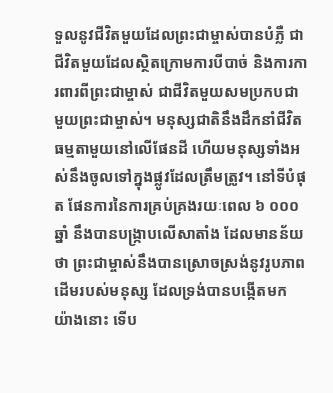ទួលនូវជីវិតមួយដែលព្រះជាម្ចាស់បានបំភ្លឺ ជាជីវិតមួយដែលស្ថិតក្រោមការបីបាច់ និងការការពារពីព្រះជាម្ចាស់ ជាជីវិតមួយសមប្រកបជាមួយព្រះជាម្ចាស់។ មនុស្សជាតិនឹងដឹកនាំជីវិតធម្មតាមួយនៅលើផែនដី ហើយមនុស្សទាំងអស់នឹងចូលទៅក្នុងផ្លូវដែលត្រឹមត្រូវ។ នៅទីបំផុត ផែនការនៃការគ្រប់គ្រងរយៈពេល ៦ ០០០ ឆ្នាំ នឹងបានបង្ក្រាបលើសាតាំង ដែលមានន័យថា ព្រះជាម្ចាស់នឹងបានស្រោចស្រង់នូវរូបភាពដើមរបស់មនុស្ស ដែលទ្រង់បានបង្កើតមក យ៉ាងនោះ ទើប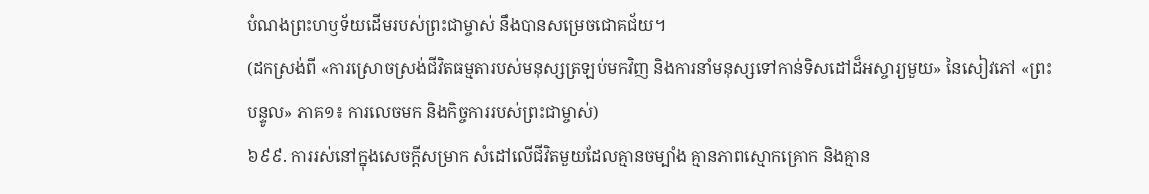បំណងព្រះហឫទ័យដើមរបស់ព្រះជាម្ចាស់ នឹងបានសម្រេចជោគជ័យ។
(ដកស្រង់ពី «ការស្រោចស្រង់ជីវិតធម្មតារបស់មនុស្សត្រឡប់មកវិញ និងការនាំមនុស្សទៅកាន់ទិសដៅដ៏អស្ចារ្យមួយ» នៃសៀវភៅ «ព្រះបន្ទូល» ភាគ១៖ ការលេចមក និងកិច្ចការរបស់ព្រះជាម្ចាស់)
៦៩៩. ការរស់នៅក្នុងសេចក្ដីសម្រាក សំដៅលើជីវិតមួយដែលគ្មានចម្បាំង គ្មានភាពស្មោកគ្រោក និងគ្មាន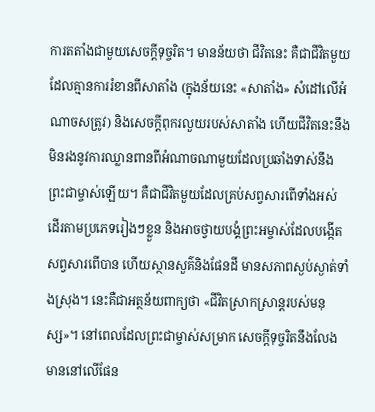ការតតាំងជាមួយសេចក្ដីទុច្ចរិត។ មានន័យថា ជីវិតនេះ គឺជាជីវិតមួយដែលគ្មានការរំខានពីសាតាំង (ក្នុងន័យនេះ «សាតាំង» សំដៅលើអំណាចសត្រូវ) និងសេចក្ដីពុករលួយរបស់សាតាំង ហើយជីវិតនេះនឹងមិនរងនូវការឈ្លានពានពីអំណាចណាមួយដែលប្រឆាំងទាស់នឹងព្រះជាម្ចាស់ឡើយ។ គឺជាជីវិតមួយដែលគ្រប់សព្វសារពើទាំងអស់ ដើរតាមប្រភេទរៀងៗខ្លួន និងអាចថ្វាយបង្គំព្រះអម្ចាស់ដែលបង្កើតសព្វសារពើបាន ហើយស្ថានសួគ៌និងផែនដី មានសភាពស្ងប់ស្ងាត់ទាំងស្រុង។ នេះគឺជាអត្ថន័យពាក្យថា «ជីវិតស្រាកស្រាន្តរបស់មនុស្ស»។ នៅពេលដែលព្រះជាម្ចាស់សម្រាក សេចក្ដីទុច្ចរិតនឹងលែងមាននៅលើផែន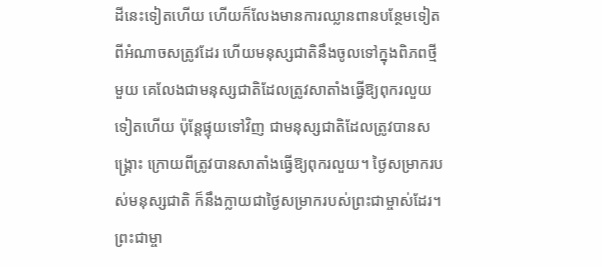ដីនេះទៀតហើយ ហើយក៏លែងមានការឈ្លានពានបន្ថែមទៀតពីអំណាចសត្រូវដែរ ហើយមនុស្សជាតិនឹងចូលទៅក្នុងពិភពថ្មីមួយ គេលែងជាមនុស្សជាតិដែលត្រូវសាតាំងធ្វើឱ្យពុករលួយទៀតហើយ ប៉ុន្តែផ្ទុយទៅវិញ ជាមនុស្សជាតិដែលត្រូវបានសង្គ្រោះ ក្រោយពីត្រូវបានសាតាំងធ្វើឱ្យពុករលួយ។ ថ្ងៃសម្រាករបស់មនុស្សជាតិ ក៏នឹងក្លាយជាថ្ងៃសម្រាករបស់ព្រះជាម្ចាស់ដែរ។ ព្រះជាម្ចា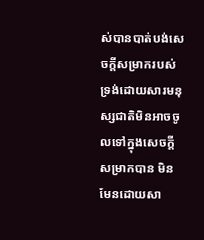ស់បានបាត់បង់សេចក្ដីសម្រាករបស់ទ្រង់ដោយសារមនុស្សជាតិមិនអាចចូលទៅក្នុងសេចក្ដីសម្រាកបាន មិនមែនដោយសា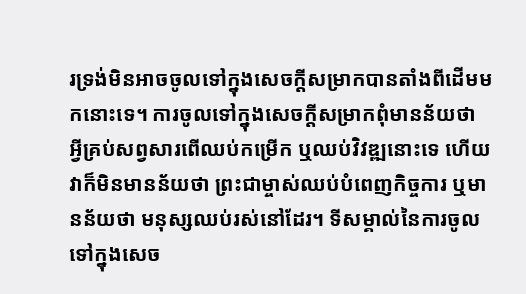រទ្រង់មិនអាចចូលទៅក្នុងសេចក្ដីសម្រាកបានតាំងពីដើមមកនោះទេ។ ការចូលទៅក្នុងសេចក្ដីសម្រាកពុំមានន័យថា អ្វីគ្រប់សព្វសារពើឈប់កម្រើក ឬឈប់វិវឌ្ឍនោះទេ ហើយវាក៏មិនមានន័យថា ព្រះជាម្ចាស់ឈប់បំពេញកិច្ចការ ឬមានន័យថា មនុស្សឈប់រស់នៅដែរ។ ទីសម្គាល់នៃការចូលទៅក្នុងសេច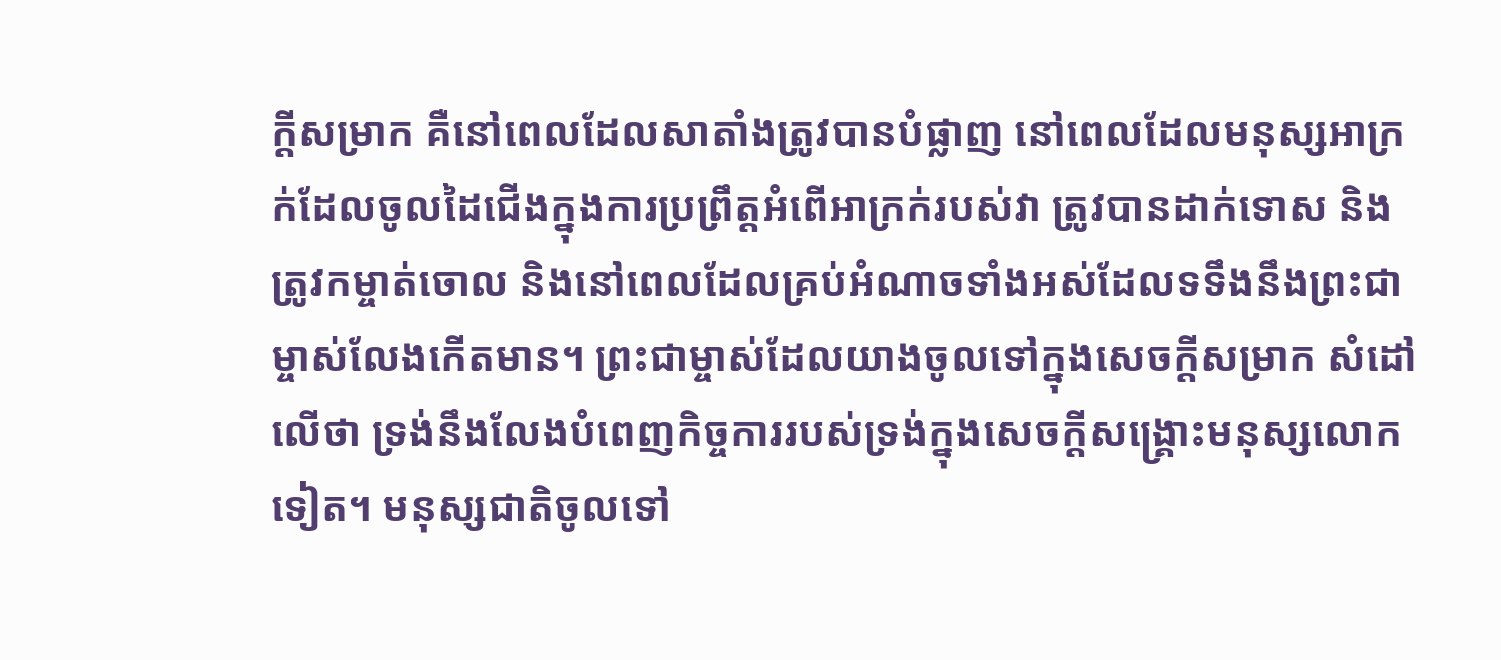ក្ដីសម្រាក គឺនៅពេលដែលសាតាំងត្រូវបានបំផ្លាញ នៅពេលដែលមនុស្សអាក្រក់ដែលចូលដៃជើងក្នុងការប្រព្រឹត្តអំពើអាក្រក់របស់វា ត្រូវបានដាក់ទោស និងត្រូវកម្ចាត់ចោល និងនៅពេលដែលគ្រប់អំណាចទាំងអស់ដែលទទឹងនឹងព្រះជាម្ចាស់លែងកើតមាន។ ព្រះជាម្ចាស់ដែលយាងចូលទៅក្នុងសេចក្ដីសម្រាក សំដៅលើថា ទ្រង់នឹងលែងបំពេញកិច្ចការរបស់ទ្រង់ក្នុងសេចក្ដីសង្គ្រោះមនុស្សលោកទៀត។ មនុស្សជាតិចូលទៅ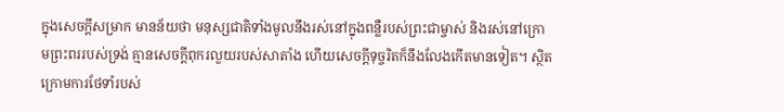ក្នុងសេចក្ដីសម្រាក មានន័យថា មនុស្សជាតិទាំងមូលនឹងរស់នៅក្នុងពន្លឺរបស់ព្រះជាម្ចាស់ និងរស់នៅក្រោមព្រះពររបស់ទ្រង់ គ្មានសេចក្ដីពុករលួយរបស់សាតាំង ហើយសេចក្ដីទុច្ចរិតក៏នឹងលែងកើតមានទៀត។ ស្ថិតក្រោមការថែទាំរបស់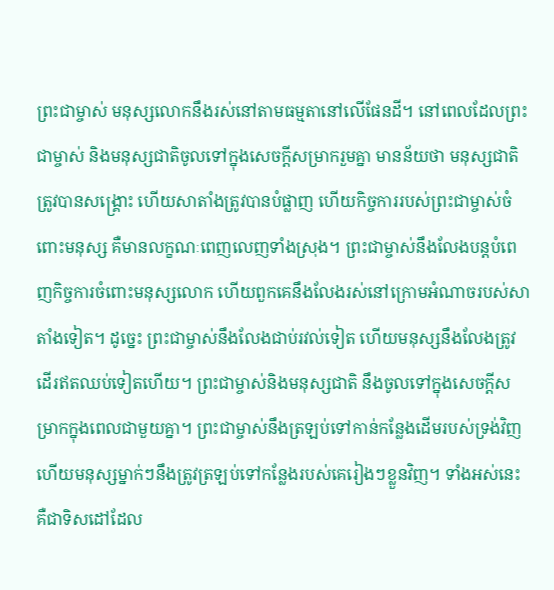ព្រះជាម្ចាស់ មនុស្សលោកនឹងរស់នៅតាមធម្មតានៅលើផែនដី។ នៅពេលដែលព្រះជាម្ចាស់ និងមនុស្សជាតិចូលទៅក្នុងសេចក្ដីសម្រាករួមគ្នា មានន័យថា មនុស្សជាតិត្រូវបានសង្គ្រោះ ហើយសាតាំងត្រូវបានបំផ្លាញ ហើយកិច្ចការរបស់ព្រះជាម្ចាស់ចំពោះមនុស្ស គឺមានលក្ខណៈពេញលេញទាំងស្រុង។ ព្រះជាម្ចាស់នឹងលែងបន្តបំពេញកិច្ចការចំពោះមនុស្សលោក ហើយពួកគេនឹងលែងរស់នៅក្រោមអំណាចរបស់សាតាំងទៀត។ ដូច្នេះ ព្រះជាម្ចាស់នឹងលែងជាប់រវល់ទៀត ហើយមនុស្សនឹងលែងត្រូវដើរឥតឈប់ទៀតហើយ។ ព្រះជាម្ចាស់និងមនុស្សជាតិ នឹងចូលទៅក្នុងសេចក្ដីសម្រាកក្នុងពេលជាមួយគ្នា។ ព្រះជាម្ចាស់នឹងត្រឡប់ទៅកាន់កន្លែងដើមរបស់ទ្រង់វិញ ហើយមនុស្សម្នាក់ៗនឹងត្រូវត្រឡប់ទៅកន្លែងរបស់គេរៀងៗខ្លួនវិញ។ ទាំងអស់នេះ គឺជាទិសដៅដែល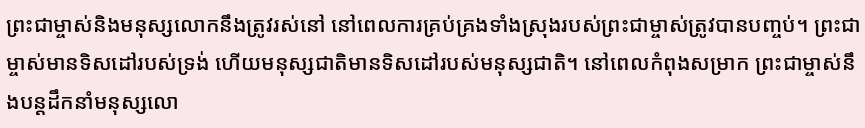ព្រះជាម្ចាស់និងមនុស្សលោកនឹងត្រូវរស់នៅ នៅពេលការគ្រប់គ្រងទាំងស្រុងរបស់ព្រះជាម្ចាស់ត្រូវបានបញ្ចប់។ ព្រះជាម្ចាស់មានទិសដៅរបស់ទ្រង់ ហើយមនុស្សជាតិមានទិសដៅរបស់មនុស្សជាតិ។ នៅពេលកំពុងសម្រាក ព្រះជាម្ចាស់នឹងបន្តដឹកនាំមនុស្សលោ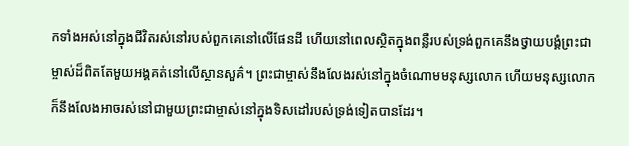កទាំងអស់នៅក្នុងជីវិតរស់នៅរបស់ពួកគេនៅលើផែនដី ហើយនៅពេលស្ថិតក្នុងពន្លឺរបស់ទ្រង់ពួកគេនឹងថ្វាយបង្គំព្រះជាម្ចាស់ដ៏ពិតតែមួយអង្គគត់នៅលើស្ថានសួគ៌។ ព្រះជាម្ចាស់នឹងលែងរស់នៅក្នុងចំណោមមនុស្សលោក ហើយមនុស្សលោកក៏នឹងលែងអាចរស់នៅជាមួយព្រះជាម្ចាស់នៅក្នុងទិសដៅរបស់ទ្រង់ទៀតបានដែរ។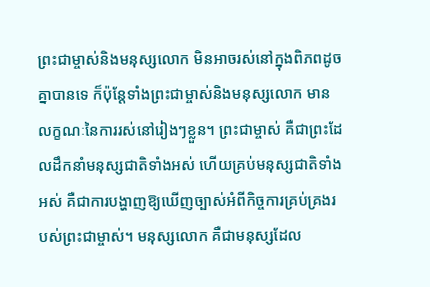ព្រះជាម្ចាស់និងមនុស្សលោក មិនអាចរស់នៅក្នុងពិភពដូចគ្នាបានទេ ក៏ប៉ុន្តែទាំងព្រះជាម្ចាស់និងមនុស្សលោក មានលក្ខណៈនៃការរស់នៅរៀងៗខ្លួន។ ព្រះជាម្ចាស់ គឺជាព្រះដែលដឹកនាំមនុស្សជាតិទាំងអស់ ហើយគ្រប់មនុស្សជាតិទាំងអស់ គឺជាការបង្ហាញឱ្យឃើញច្បាស់អំពីកិច្ចការគ្រប់គ្រងរបស់ព្រះជាម្ចាស់។ មនុស្សលោក គឺជាមនុស្សដែល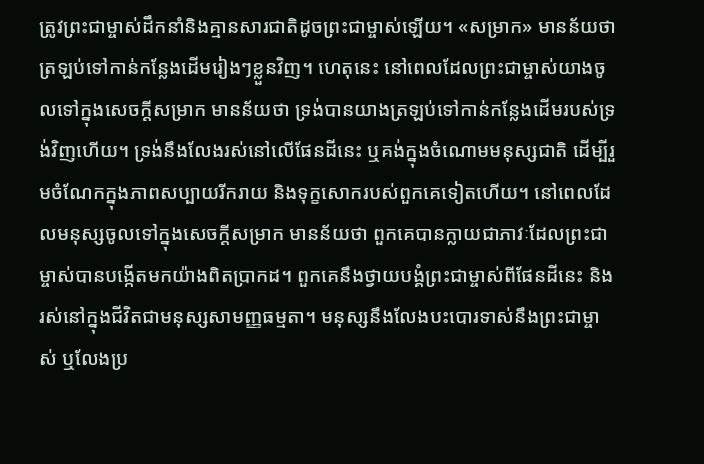ត្រូវព្រះជាម្ចាស់ដឹកនាំនិងគ្មានសារជាតិដូចព្រះជាម្ចាស់ឡើយ។ «សម្រាក» មានន័យថា ត្រឡប់ទៅកាន់កន្លែងដើមរៀងៗខ្លួនវិញ។ ហេតុនេះ នៅពេលដែលព្រះជាម្ចាស់យាងចូលទៅក្នុងសេចក្ដីសម្រាក មានន័យថា ទ្រង់បានយាងត្រឡប់ទៅកាន់កន្លែងដើមរបស់ទ្រង់វិញហើយ។ ទ្រង់នឹងលែងរស់នៅលើផែនដីនេះ ឬគង់ក្នុងចំណោមមនុស្សជាតិ ដើម្បីរួមចំណែកក្នុងភាពសប្បាយរីករាយ និងទុក្ខសោករបស់ពួកគេទៀតហើយ។ នៅពេលដែលមនុស្សចូលទៅក្នុងសេចក្ដីសម្រាក មានន័យថា ពួកគេបានក្លាយជាភាវៈដែលព្រះជាម្ចាស់បានបង្កើតមកយ៉ាងពិតប្រាកដ។ ពួកគេនឹងថ្វាយបង្គំព្រះជាម្ចាស់ពីផែនដីនេះ និងរស់នៅក្នុងជីវិតជាមនុស្សសាមញ្ញធម្មតា។ មនុស្សនឹងលែងបះបោរទាស់នឹងព្រះជាម្ចាស់ ឬលែងប្រ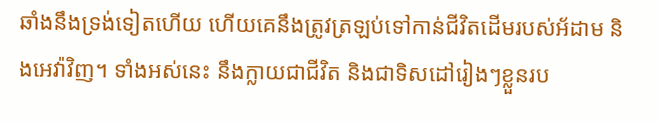ឆាំងនឹងទ្រង់ទៀតហើយ ហើយគេនឹងត្រូវត្រឡប់ទៅកាន់ជីវិតដើមរបស់អ័ដាម និងអេវ៉ាវិញ។ ទាំងអស់នេះ នឹងក្លាយជាជីវិត និងជាទិសដៅរៀងៗខ្លួនរប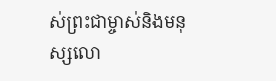ស់ព្រះជាម្ចាស់និងមនុស្សលោ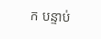ក បន្ទាប់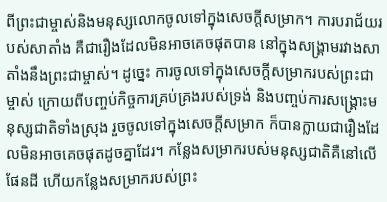ពីព្រះជាម្ចាស់និងមនុស្សលោកចូលទៅក្នុងសេចក្ដីសម្រាក។ ការបរាជ័យរបស់សាតាំង គឺជារឿងដែលមិនអាចគេចផុតបាន នៅក្នុងសង្គ្រាមរវាងសាតាំងនឹងព្រះជាម្ចាស់។ ដូច្នេះ ការចូលទៅក្នុងសេចក្ដីសម្រាករបស់ព្រះជាម្ចាស់ ក្រោយពីបញ្ចប់កិច្ចការគ្រប់គ្រងរបស់ទ្រង់ និងបញ្ចប់ការសង្គ្រោះមនុស្សជាតិទាំងស្រុង រួចចូលទៅក្នុងសេចក្ដីសម្រាក ក៏បានក្លាយជារឿងដែលមិនអាចគេចផុតដូចគ្នាដែរ។ កន្លែងសម្រាករបស់មនុស្សជាតិគឺនៅលើផែនដី ហើយកន្លែងសម្រាករបស់ព្រះ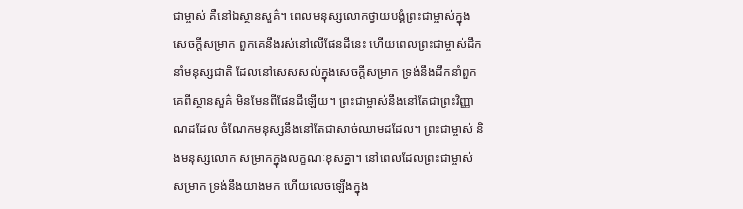ជាម្ចាស់ គឺនៅឯស្ថានសួគ៌។ ពេលមនុស្សលោកថ្វាយបង្គំព្រះជាម្ចាស់ក្នុងសេចក្ដីសម្រាក ពួកគេនឹងរស់នៅលើផែនដីនេះ ហើយពេលព្រះជាម្ចាស់ដឹកនាំមនុស្សជាតិ ដែលនៅសេសសល់ក្នុងសេចក្ដីសម្រាក ទ្រង់នឹងដឹកនាំពួកគេពីស្ថានសួគ៌ មិនមែនពីផែនដីឡើយ។ ព្រះជាម្ចាស់នឹងនៅតែជាព្រះវិញ្ញាណដដែល ចំណែកមនុស្សនឹងនៅតែជាសាច់ឈាមដដែល។ ព្រះជាម្ចាស់ និងមនុស្សលោក សម្រាកក្នុងលក្ខណៈខុសគ្នា។ នៅពេលដែលព្រះជាម្ចាស់សម្រាក ទ្រង់នឹងយាងមក ហើយលេចឡើងក្នុង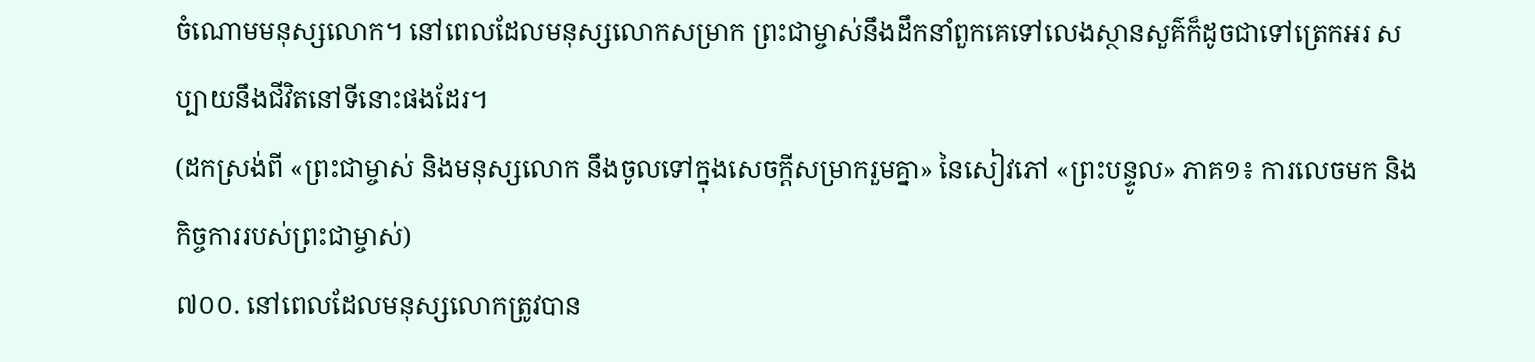ចំណោមមនុស្សលោក។ នៅពេលដែលមនុស្សលោកសម្រាក ព្រះជាម្ចាស់នឹងដឹកនាំពួកគេទៅលេងស្ថានសួគ៌ក៏ដូចជាទៅត្រេកអរ សប្បាយនឹងជីវិតនៅទីនោះផងដែរ។
(ដកស្រង់ពី «ព្រះជាម្ចាស់ និងមនុស្សលោក នឹងចូលទៅក្នុងសេចក្ដីសម្រាករួមគ្នា» នៃសៀវភៅ «ព្រះបន្ទូល» ភាគ១៖ ការលេចមក និងកិច្ចការរបស់ព្រះជាម្ចាស់)
៧០០. នៅពេលដែលមនុស្សលោកត្រូវបាន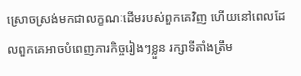ស្រោចស្រង់មកជាលក្ខណៈដើមរបស់ពួកគេវិញ ហើយនៅពេលដែលពួកគេអាចបំពេញភារកិច្ចរៀងៗខ្លួន រក្សាទីតាំងត្រឹម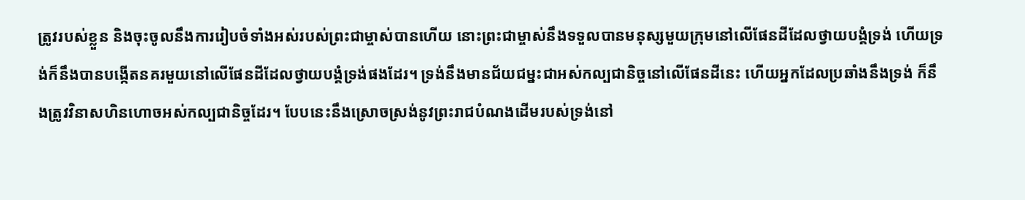ត្រូវរបស់ខ្លួន និងចុះចូលនឹងការរៀបចំទាំងអស់របស់ព្រះជាម្ចាស់បានហើយ នោះព្រះជាម្ចាស់នឹងទទួលបានមនុស្សមួយក្រុមនៅលើផែនដីដែលថ្វាយបង្គំទ្រង់ ហើយទ្រង់ក៏នឹងបានបង្កើតនគរមួយនៅលើផែនដីដែលថ្វាយបង្គំទ្រង់ផងដែរ។ ទ្រង់នឹងមានជ័យជម្នះជាអស់កល្បជានិច្ចនៅលើផែនដីនេះ ហើយអ្នកដែលប្រឆាំងនឹងទ្រង់ ក៏នឹងត្រូវវិនាសហិនហោចអស់កល្បជានិច្ចដែរ។ បែបនេះនឹងស្រោចស្រង់នូវព្រះរាជបំណងដើមរបស់ទ្រង់នៅ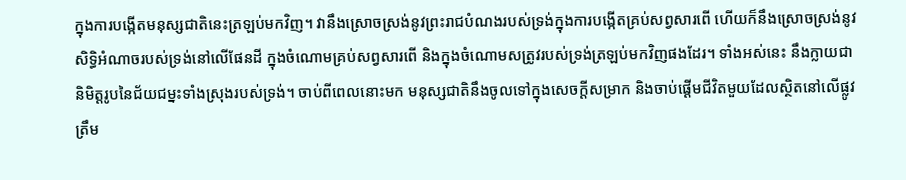ក្នុងការបង្កើតមនុស្សជាតិនេះត្រឡប់មកវិញ។ វានឹងស្រោចស្រង់នូវព្រះរាជបំណងរបស់ទ្រង់ក្នុងការបង្កើតគ្រប់សព្វសារពើ ហើយក៏នឹងស្រោចស្រង់នូវសិទ្ធិអំណាចរបស់ទ្រង់នៅលើផែនដី ក្នុងចំណោមគ្រប់សព្វសារពើ និងក្នុងចំណោមសត្រូវរបស់ទ្រង់ត្រឡប់មកវិញផងដែរ។ ទាំងអស់នេះ នឹងក្លាយជានិមិត្តរូបនៃជ័យជម្នះទាំងស្រុងរបស់ទ្រង់។ ចាប់ពីពេលនោះមក មនុស្សជាតិនឹងចូលទៅក្នុងសេចក្ដីសម្រាក និងចាប់ផ្ដើមជីវិតមួយដែលស្ថិតនៅលើផ្លូវត្រឹម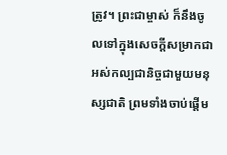ត្រូវ។ ព្រះជាម្ចាស់ ក៏នឹងចូលទៅក្នុងសេចក្ដីសម្រាកជាអស់កល្បជានិច្ចជាមួយមនុស្សជាតិ ព្រមទាំងចាប់ផ្ដើម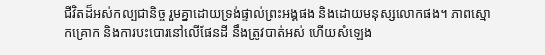ជីវិតដ៏អស់កល្បជានិច្ច រួមគ្នាដោយទ្រង់ផ្ទាល់ព្រះអង្គផង និងដោយមនុស្សលោកផង។ ភាពស្មោកគ្រោក និងការបះបោរនៅលើផែនដី នឹងត្រូវបាត់អស់ ហើយសំឡេង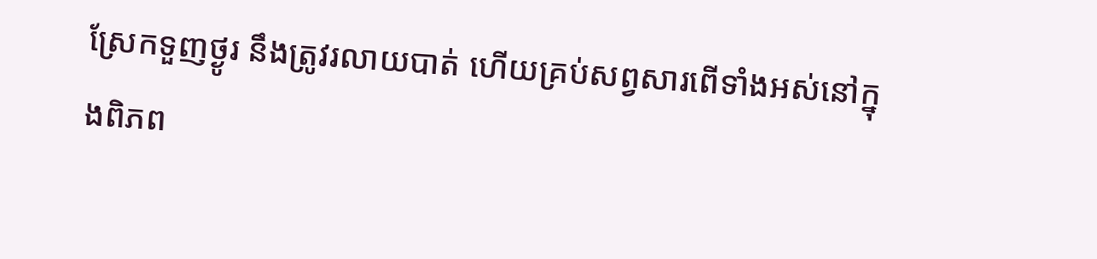ស្រែកទួញថ្ងូរ នឹងត្រូវរលាយបាត់ ហើយគ្រប់សព្វសារពើទាំងអស់នៅក្នុងពិភព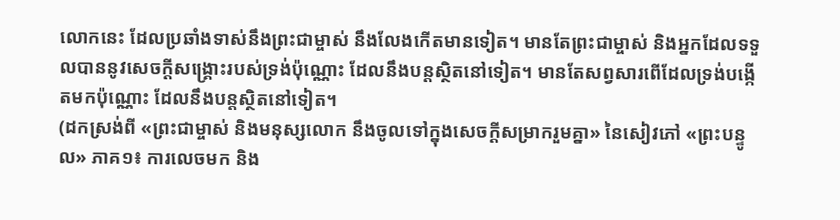លោកនេះ ដែលប្រឆាំងទាស់នឹងព្រះជាម្ចាស់ នឹងលែងកើតមានទៀត។ មានតែព្រះជាម្ចាស់ និងអ្នកដែលទទួលបាននូវសេចក្ដីសង្គ្រោះរបស់ទ្រង់ប៉ុណ្ណោះ ដែលនឹងបន្តស្ថិតនៅទៀត។ មានតែសព្វសារពើដែលទ្រង់បង្កើតមកប៉ុណ្ណោះ ដែលនឹងបន្តស្ថិតនៅទៀត។
(ដកស្រង់ពី «ព្រះជាម្ចាស់ និងមនុស្សលោក នឹងចូលទៅក្នុងសេចក្ដីសម្រាករួមគ្នា» នៃសៀវភៅ «ព្រះបន្ទូល» ភាគ១៖ ការលេចមក និង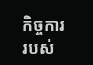កិច្ចការរបស់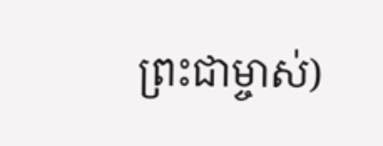ព្រះជាម្ចាស់)